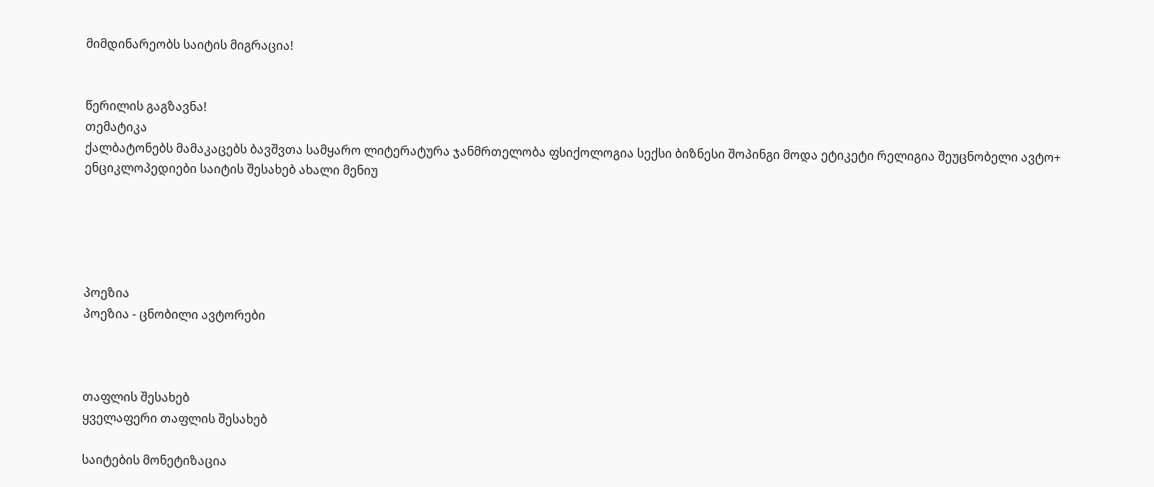მიმდინარეობს საიტის მიგრაცია!


წერილის გაგზავნა!
თემატიკა
ქალბატონებს მამაკაცებს ბავშვთა სამყარო ლიტერატურა ჯანმრთელობა ფსიქოლოგია სექსი ბიზნესი შოპინგი მოდა ეტიკეტი რელიგია შეუცნობელი ავტო+ ენციკლოპედიები საიტის შესახებ ახალი მენიუ





პოეზია
პოეზია - ცნობილი ავტორები



თაფლის შესახებ
ყველაფერი თაფლის შესახებ

საიტების მონეტიზაცია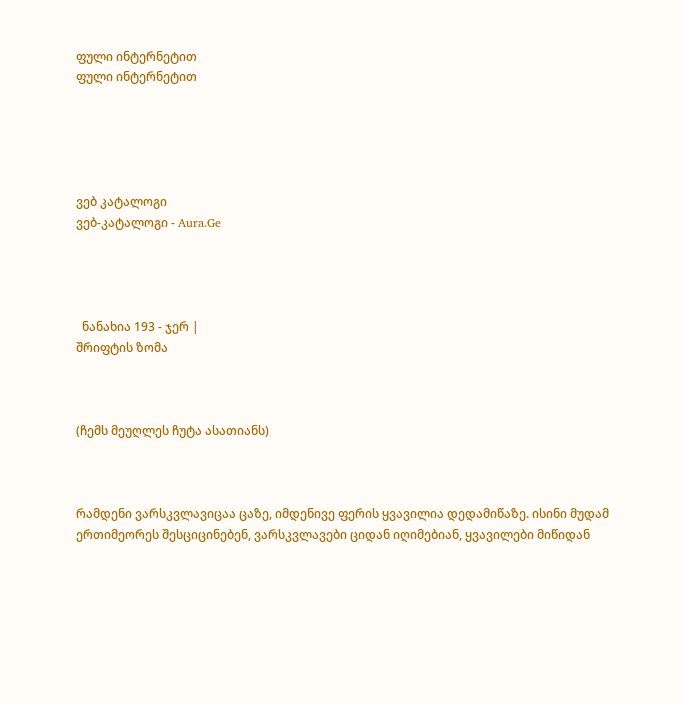ფული ინტერნეტით
ფული ინტერნეტით





ვებ კატალოგი
ვებ-კატალოგი - Aura.Ge




  ნანახია 193 - ჯერ |
შრიფტის ზომა



(ჩემს მეუღლეს ჩუტა ასათიანს)



რამდენი ვარსკვლავიცაა ცაზე, იმდენივე ფერის ყვავილია დედამიწაზე. ისინი მუდამ ერთიმეორეს შესციცინებენ, ვარსკვლავები ციდან იღიმებიან, ყვავილები მიწიდან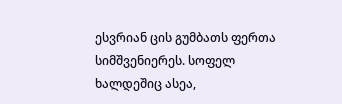ესვრიან ცის გუმბათს ფერთა სიმშვენიერეს. სოფელ ხალდეშიც ასეა,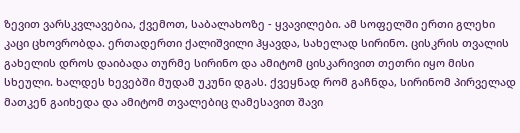ზევით ვარსკვლავებია, ქვემოთ, საბალახოზე - ყვავილები. ამ სოფელში ერთი გლეხი კაცი ცხოვრობდა. ერთადერთი ქალიშვილი ჰყავდა, სახელად სირინო. ცისკრის თვალის გახელის დროს დაიბადა თურმე სირინო და ამიტომ ცისკარივით თეთრი იყო მისი სხეული. ხალდეს ხევებში მუდამ უკუნი დგას. ქვეყნად რომ გაჩნდა, სირინომ პირველად მათკენ გაიხედა და ამიტომ თვალებიც ღამესავით შავი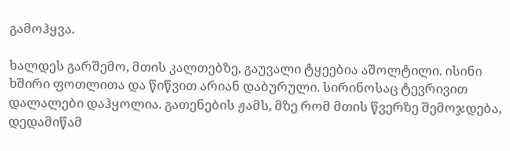გამოჰყვა.

ხალდეს გარშემო, მთის კალთებზე, გაუვალი ტყეებია აშოლტილი. ისინი ხშირი ფოთლითა და წიწვით არიან დაბურული. სირინოსაც ტევრივით დალალები დაჰყოლია. გათენების ჟამს, მზე რომ მთის წვერზე შემოჯდება, დედამიწამ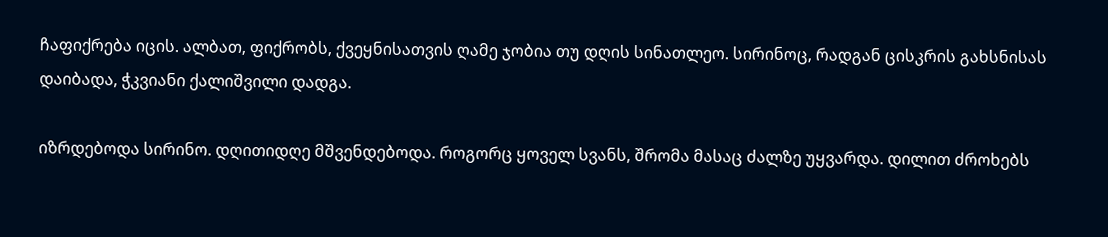ჩაფიქრება იცის. ალბათ, ფიქრობს, ქვეყნისათვის ღამე ჯობია თუ დღის სინათლეო. სირინოც, რადგან ცისკრის გახსნისას დაიბადა, ჭკვიანი ქალიშვილი დადგა.

იზრდებოდა სირინო. დღითიდღე მშვენდებოდა. როგორც ყოველ სვანს, შრომა მასაც ძალზე უყვარდა. დილით ძროხებს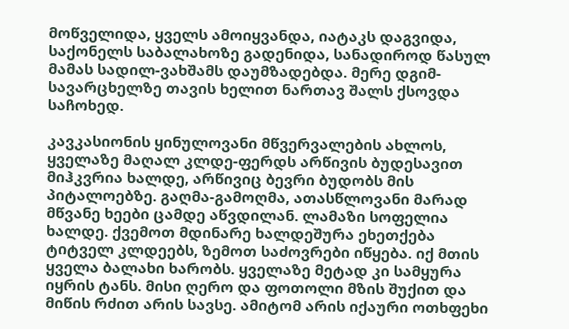მოწველიდა, ყველს ამოიყვანდა, იატაკს დაგვიდა, საქონელს საბალახოზე გადენიდა, სანადიროდ წასულ მამას სადილ-ვახშამს დაუმზადებდა. მერე დგიმ-სავარცხელზე თავის ხელით ნართავ შალს ქსოვდა საჩოხედ.

კავკასიონის ყინულოვანი მწვერვალების ახლოს, ყველაზე მაღალ კლდე-ფერდს არწივის ბუდესავით მიჰკვრია ხალდე, არწივიც ბევრი ბუდობს მის პიტალოებზე. გაღმა-გამოღმა, ათასწლოვანი მარად მწვანე ხეები ცამდე აწვდილან. ლამაზი სოფელია ხალდე. ქვემოთ მდინარე ხალდეშურა ეხეთქება ტიტველ კლდეებს, ზემოთ საძოვრები იწყება. იქ მთის ყველა ბალახი ხარობს. ყველაზე მეტად კი სამყურა იყრის ტანს. მისი ღერო და ფოთოლი მზის შუქით და მიწის რძით არის სავსე. ამიტომ არის იქაური ოთხფეხი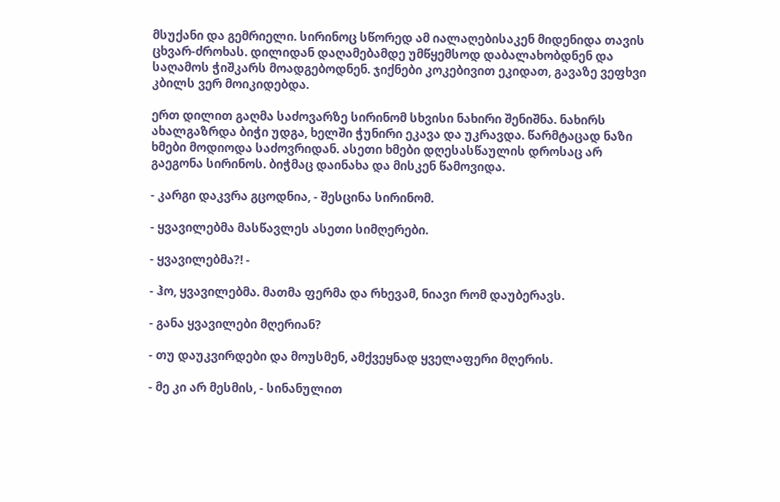მსუქანი და გემრიელი. სირინოც სწორედ ამ იალაღებისაკენ მიდენიდა თავის ცხვარ-ძროხას. დილიდან დაღამებამდე უმწყემსოდ დაბალახობდნენ და საღამოს ჭიშკარს მოადგებოდნენ. ჯიქნები კოკებივით ეკიდათ, გავაზე ვეფხვი კბილს ვერ მოიკიდებდა.

ერთ დილით გაღმა საძოვარზე სირინომ სხვისი ნახირი შენიშნა. ნახირს ახალგაზრდა ბიჭი უდგა, ხელში ჭუნირი ეკავა და უკრავდა. წარმტაცად ნაზი ხმები მოდიოდა საძოვრიდან. ასეთი ხმები დღესასწაულის დროსაც არ გაეგონა სირინოს. ბიჭმაც დაინახა და მისკენ წამოვიდა.

- კარგი დაკვრა გცოდნია, - შესცინა სირინომ.

- ყვავილებმა მასწავლეს ასეთი სიმღერები.

- ყვავილებმა?! -

- ჰო, ყვავილებმა. მათმა ფერმა და რხევამ, ნიავი რომ დაუბერავს.

- განა ყვავილები მღერიან?

- თუ დაუკვირდები და მოუსმენ, ამქვეყნად ყველაფერი მღერის.

- მე კი არ მესმის, - სინანულით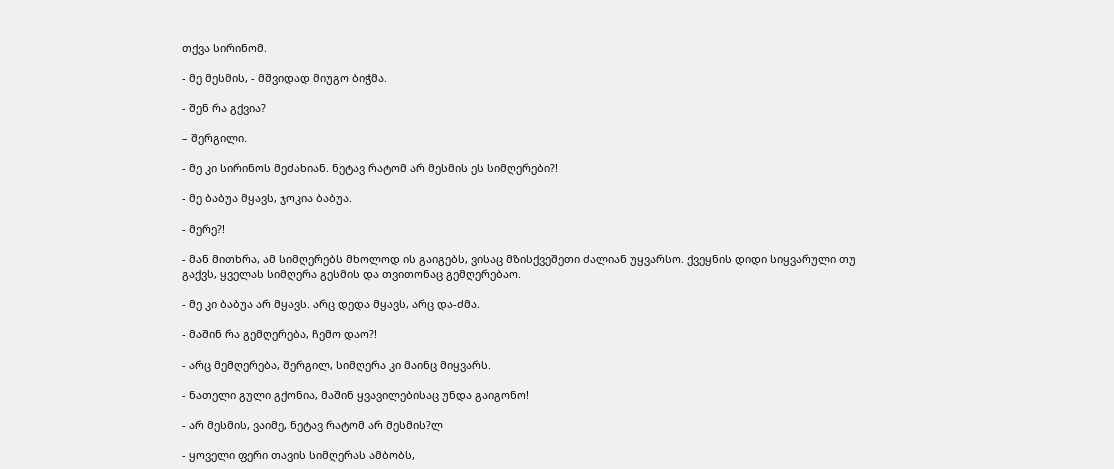თქვა სირინომ.

- მე მესმის, - მშვიდად მიუგო ბიჭმა.

- შენ რა გქვია?

– შერგილი.

- მე კი სირინოს მეძახიან. ნეტავ რატომ არ მესმის ეს სიმღერები?!

- მე ბაბუა მყავს, ჯოკია ბაბუა.

- მერე?!

- მან მითხრა, ამ სიმღერებს მხოლოდ ის გაიგებს, ვისაც მზისქვეშეთი ძალიან უყვარსო. ქვეყნის დიდი სიყვარული თუ გაქვს, ყველას სიმღერა გესმის და თვითონაც გემღერებაო.

- მე კი ბაბუა არ მყავს. არც დედა მყავს, არც და-ძმა.

- მაშინ რა გემღერება, ჩემო დაო?!

- არც მემღერება, შერგილ, სიმღერა კი მაინც მიყვარს.

- ნათელი გული გქონია, მაშინ ყვავილებისაც უნდა გაიგონო!

- არ მესმის, ვაიმე, ნეტავ რატომ არ მესმის?ლ

- ყოველი ფერი თავის სიმღერას ამბობს,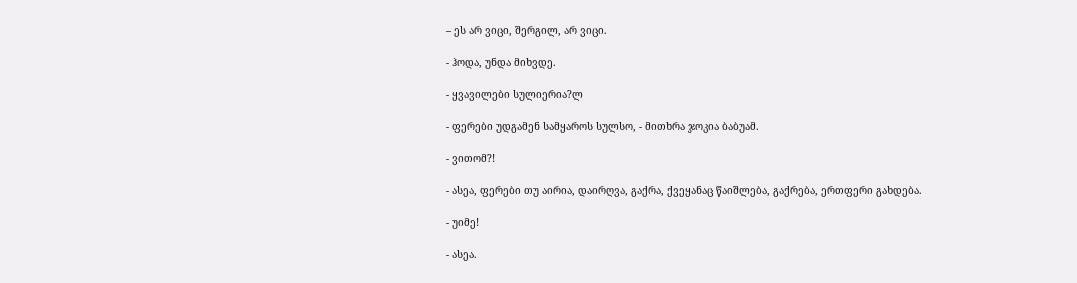– ეს არ ვიცი, შერგილ, არ ვიცი.

- ჰოდა, უნდა მიხვდე.

- ყვავილები სულიერია?ლ

- ფერები უდგამენ სამყაროს სულსო, - მითხრა ჯოკია ბაბუამ.

- ვითომ?!

- ასეა, ფერები თუ აირია, დაირღვა, გაქრა, ქვეყანაც წაიშლება, გაქრება, ერთფერი გახდება.

- უიმე!

- ასეა.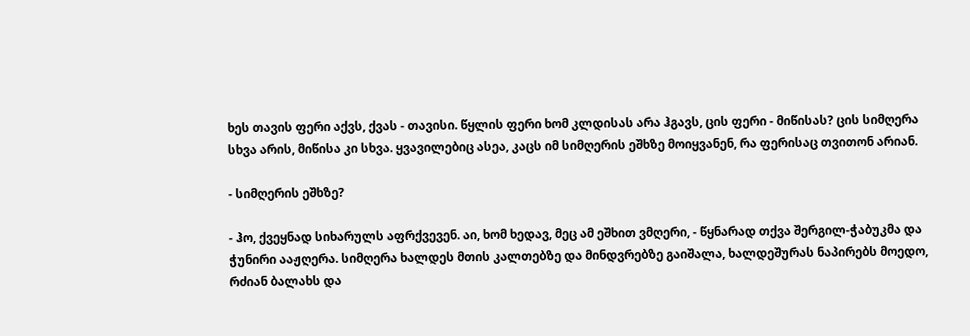ხეს თავის ფერი აქვს, ქვას - თავისი. წყლის ფერი ხომ კლდისას არა ჰგავს, ცის ფერი - მიწისას? ცის სიმღერა სხვა არის, მიწისა კი სხვა. ყვავილებიც ასეა, კაცს იმ სიმღერის ეშხზე მოიყვანენ, რა ფერისაც თვითონ არიან.

- სიმღერის ეშხზე?

- ჰო, ქვეყნად სიხარულს აფრქვევენ. აი, ხომ ხედავ, მეც ამ ეშხით ვმღერი, - წყნარად თქვა შერგილ-ჭაბუკმა და ჭუნირი ააჟღერა. სიმღერა ხალდეს მთის კალთებზე და მინდვრებზე გაიშალა, ხალდეშურას ნაპირებს მოედო, რძიან ბალახს და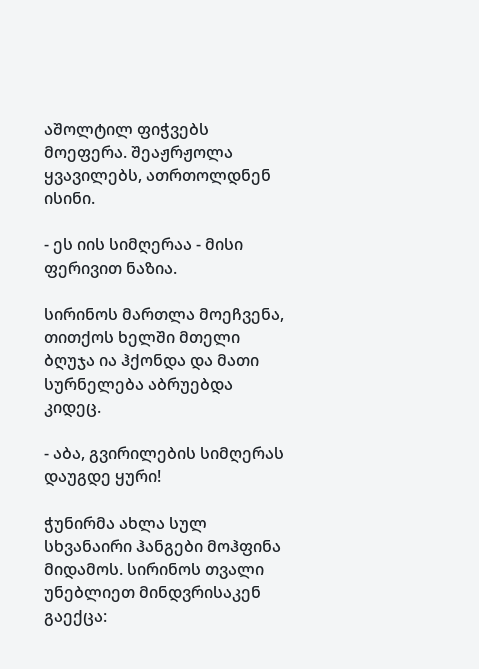აშოლტილ ფიჭვებს მოეფერა. შეაჟრჟოლა ყვავილებს, ათრთოლდნენ ისინი.

- ეს იის სიმღერაა - მისი ფერივით ნაზია.

სირინოს მართლა მოეჩვენა, თითქოს ხელში მთელი ბღუჯა ია ჰქონდა და მათი სურნელება აბრუებდა კიდეც.

- აბა, გვირილების სიმღერას დაუგდე ყური!

ჭუნირმა ახლა სულ სხვანაირი ჰანგები მოჰფინა მიდამოს. სირინოს თვალი უნებლიეთ მინდვრისაკენ გაექცა: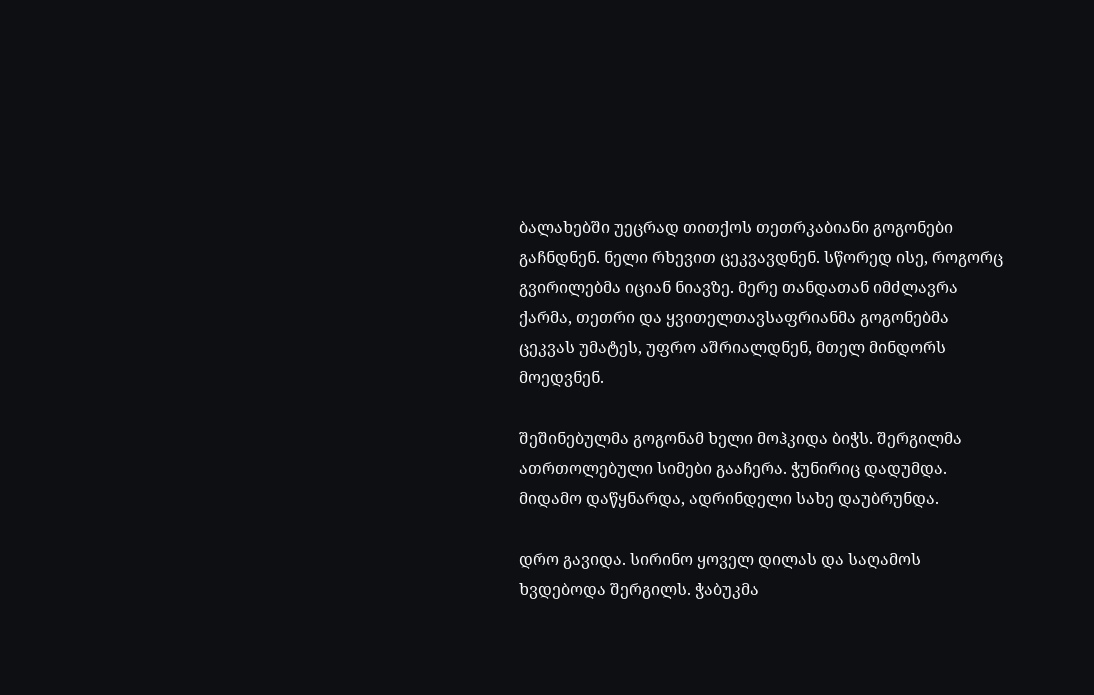ბალახებში უეცრად თითქოს თეთრკაბიანი გოგონები გაჩნდნენ. ნელი რხევით ცეკვავდნენ. სწორედ ისე, როგორც გვირილებმა იციან ნიავზე. მერე თანდათან იმძლავრა ქარმა, თეთრი და ყვითელთავსაფრიანმა გოგონებმა ცეკვას უმატეს, უფრო აშრიალდნენ, მთელ მინდორს მოედვნენ.

შეშინებულმა გოგონამ ხელი მოჰკიდა ბიჭს. შერგილმა ათრთოლებული სიმები გააჩერა. ჭუნირიც დადუმდა. მიდამო დაწყნარდა, ადრინდელი სახე დაუბრუნდა.

დრო გავიდა. სირინო ყოველ დილას და საღამოს ხვდებოდა შერგილს. ჭაბუკმა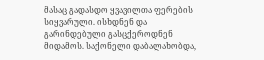მასაც გადასდო ყვავილთა ფერების სიყვარული. ისხდნენ და გარინდებული გასცქეროდნენ მიდამოს. საქონელი დაბალახობდა,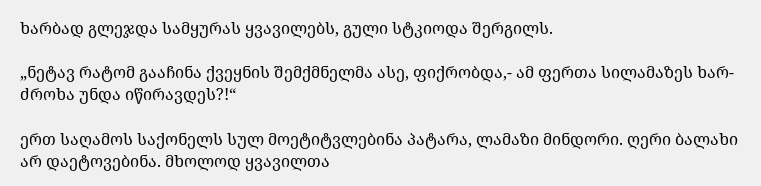ხარბად გლეჯდა სამყურას ყვავილებს, გული სტკიოდა შერგილს.

„ნეტავ რატომ გააჩინა ქვეყნის შემქმნელმა ასე, ფიქრობდა,- ამ ფერთა სილამაზეს ხარ-ძროხა უნდა იწირავდეს?!“

ერთ საღამოს საქონელს სულ მოეტიტვლებინა პატარა, ლამაზი მინდორი. ღერი ბალახი არ დაეტოვებინა. მხოლოდ ყვავილთა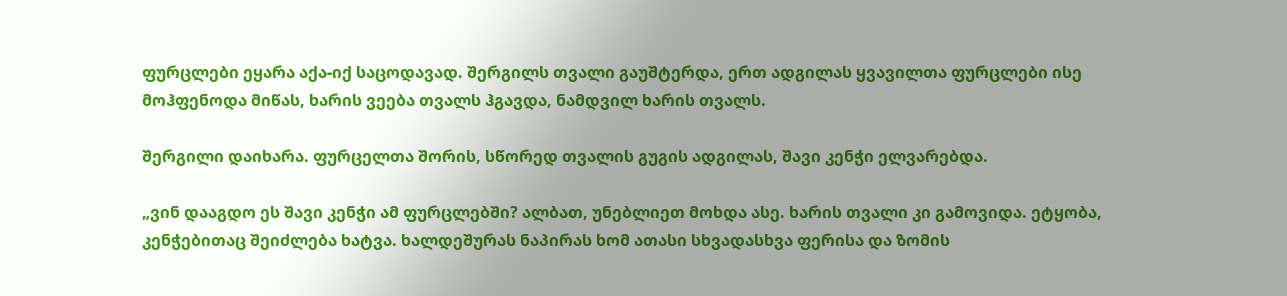ფურცლები ეყარა აქა-იქ საცოდავად. შერგილს თვალი გაუშტერდა, ერთ ადგილას ყვავილთა ფურცლები ისე მოჰფენოდა მიწას, ხარის ვეება თვალს ჰგავდა, ნამდვილ ხარის თვალს.

შერგილი დაიხარა. ფურცელთა შორის, სწორედ თვალის გუგის ადგილას, შავი კენჭი ელვარებდა.

„ვინ დააგდო ეს შავი კენჭი ამ ფურცლებში? ალბათ, უნებლიეთ მოხდა ასე. ხარის თვალი კი გამოვიდა. ეტყობა, კენჭებითაც შეიძლება ხატვა. ხალდეშურას ნაპირას ხომ ათასი სხვადასხვა ფერისა და ზომის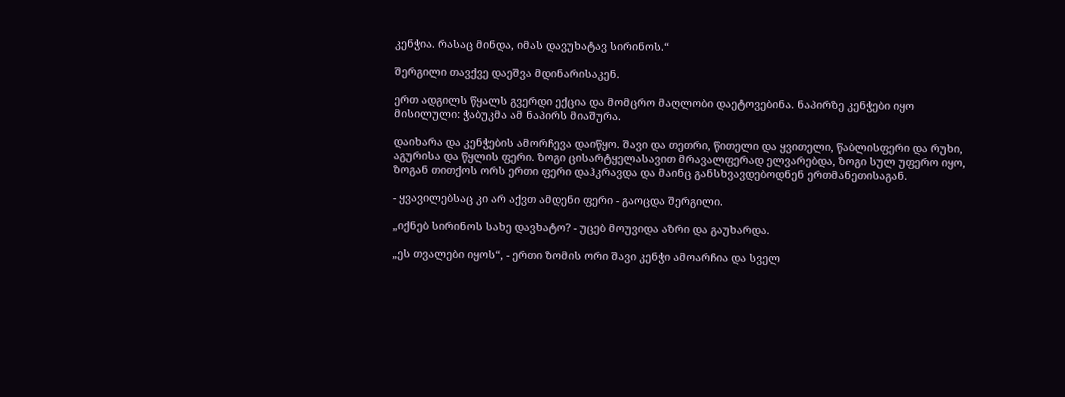კენჭია. რასაც მინდა, იმას დავუხატავ სირინოს.“

შერგილი თავქვე დაეშვა მდინარისაკენ.

ერთ ადგილს წყალს გვერდი ექცია და მომცრო მაღლობი დაეტოვებინა. ნაპირზე კენჭები იყო მისილული: ჭაბუკმა ამ ნაპირს მიაშურა.

დაიხარა და კენჭების ამორჩევა დაიწყო. შავი და თეთრი, წითელი და ყვითელი, წაბლისფერი და რუხი, აგურისა და წყლის ფერი. ზოგი ცისარტყელასავით მრავალფერად ელვარებდა, ზოგი სულ უფერო იყო, ზოგან თითქოს ორს ერთი ფერი დაჰკრავდა და მაინც განსხვავდებოდნენ ერთმანეთისაგან.

- ყვავილებსაც კი არ აქვთ ამდენი ფერი - გაოცდა შერგილი.

„იქნებ სირინოს სახე დავხატო? - უცებ მოუვიდა აზრი და გაუხარდა.

„ეს თვალები იყოს“, - ერთი ზომის ორი შავი კენჭი ამოარჩია და სველ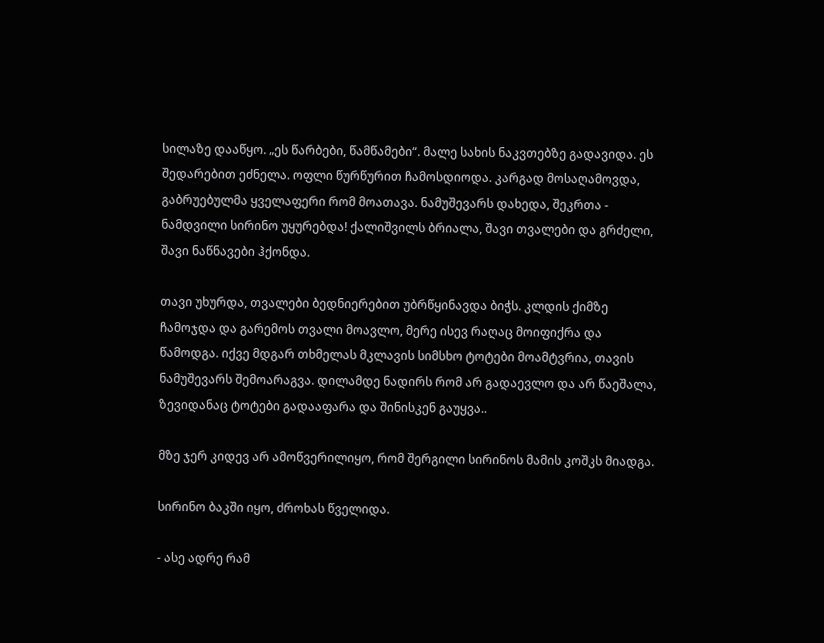სილაზე დააწყო. „ეს წარბები, წამწამები“. მალე სახის ნაკვთებზე გადავიდა. ეს შედარებით ეძნელა. ოფლი წურწურით ჩამოსდიოდა. კარგად მოსაღამოვდა, გაბრუებულმა ყველაფერი რომ მოათავა. ნამუშევარს დახედა, შეკრთა - ნამდვილი სირინო უყურებდა! ქალიშვილს ბრიალა, შავი თვალები და გრძელი, შავი ნაწნავები ჰქონდა.

თავი უხურდა, თვალები ბედნიერებით უბრწყინავდა ბიჭს. კლდის ქიმზე ჩამოჯდა და გარემოს თვალი მოავლო, მერე ისევ რაღაც მოიფიქრა და წამოდგა. იქვე მდგარ თხმელას მკლავის სიმსხო ტოტები მოამტვრია, თავის ნამუშევარს შემოარაგვა. დილამდე ნადირს რომ არ გადაევლო და არ წაეშალა, ზევიდანაც ტოტები გადააფარა და შინისკენ გაუყვა..

მზე ჯერ კიდევ არ ამოწვერილიყო, რომ შერგილი სირინოს მამის კოშკს მიადგა.

სირინო ბაკში იყო, ძროხას წველიდა.

- ასე ადრე რამ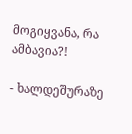მოგიყვანა, რა ამბავია?!

- ხალდეშურაზე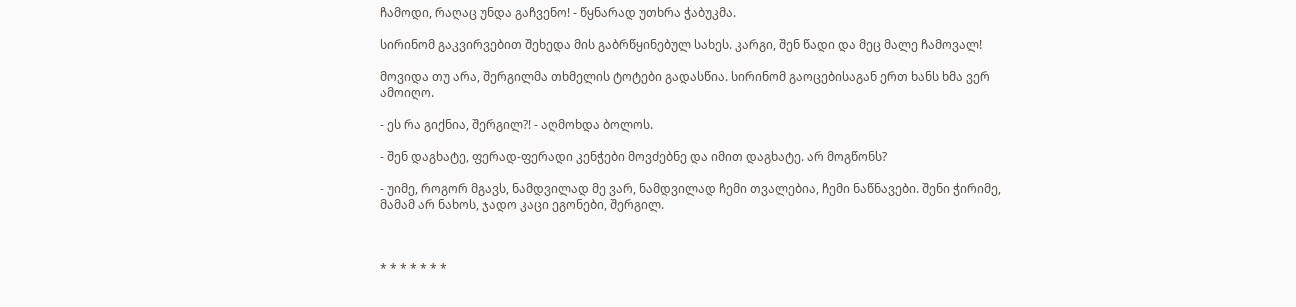ჩამოდი, რაღაც უნდა გაჩვენო! - წყნარად უთხრა ჭაბუკმა.

სირინომ გაკვირვებით შეხედა მის გაბრწყინებულ სახეს. კარგი, შენ წადი და მეც მალე ჩამოვალ!

მოვიდა თუ არა, შერგილმა თხმელის ტოტები გადასწია. სირინომ გაოცებისაგან ერთ ხანს ხმა ვერ ამოიღო.

- ეს რა გიქნია, შერგილ?! - აღმოხდა ბოლოს.

- შენ დაგხატე, ფერად-ფერადი კენჭები მოვძებნე და იმით დაგხატე. არ მოგწონს?

- უიმე, როგორ მგავს, ნამდვილად მე ვარ, ნამდვილად ჩემი თვალებია, ჩემი ნაწნავები. შენი ჭირიმე, მამამ არ ნახოს, ჯადო კაცი ეგონები, შერგილ.



* * * * * * *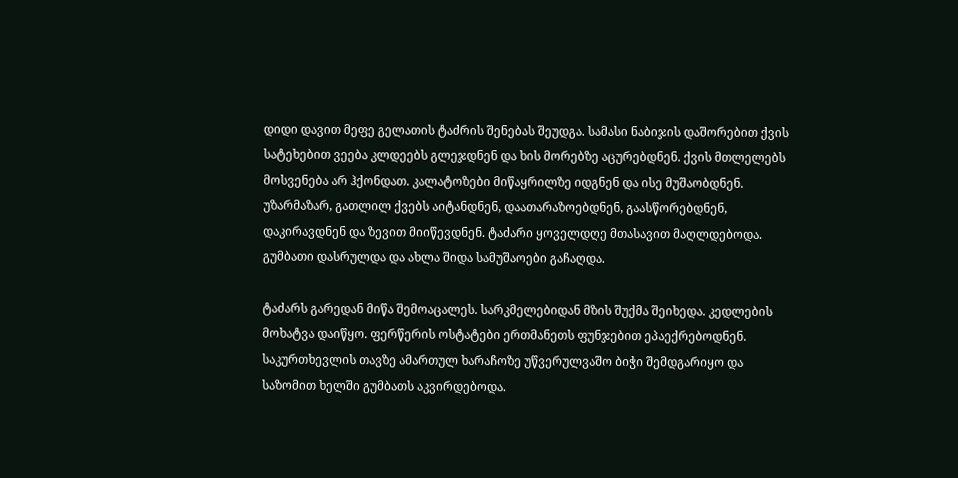დიდი დავით მეფე გელათის ტაძრის შენებას შეუდგა. სამასი ნაბიჯის დაშორებით ქვის სატეხებით ვეება კლდეებს გლეჯდნენ და ხის მორებზე აცურებდნენ. ქვის მთლელებს მოსვენება არ ჰქონდათ. კალატოზები მიწაყრილზე იდგნენ და ისე მუშაობდნენ. უზარმაზარ, გათლილ ქვებს აიტანდნენ, დაათარაზოებდნენ, გაასწორებდნენ, დაკირავდნენ და ზევით მიიწევდნენ. ტაძარი ყოველდღე მთასავით მაღლდებოდა. გუმბათი დასრულდა და ახლა შიდა სამუშაოები გაჩაღდა.

ტაძარს გარედან მიწა შემოაცალეს. სარკმელებიდან მზის შუქმა შეიხედა. კედლების მოხატვა დაიწყო. ფერწერის ოსტატები ერთმანეთს ფუნჯებით ეპაექრებოდნენ. საკურთხევლის თავზე ამართულ ხარაჩოზე უწვერულვაშო ბიჭი შემდგარიყო და საზომით ხელში გუმბათს აკვირდებოდა.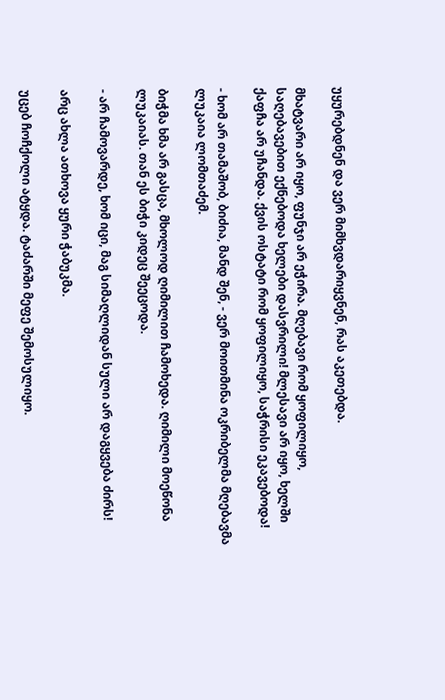უყურებდნენ და ვერ მიმხვდარიყვნენ, რას აკეთებდა.

მხატვარი არ იყო, ფუნჯი არ ეჭირა. მღებავი რომ ყოფილიყო, საღებავებით ექნებოდა ხელები დასვრილი! მლესავი არ იყო, ხელში ქაფჩა არ უჩანდა. ქვის ოსტატი რომ ყოფილიყო, საჭრისი ეკავებოდა!

- ხომ არ თამაშობ, ბიძია, მანდ შენ, - ვერ მოითმინა ოკრიბელმა მღებავმა ლუკაია ლომთაძემ.

ბიჭმა ხმა არ გასცა, მხოლოდ ღიმილით ჩამოხედა. ღიმილი მოეწონა ლუკაიას. თან ეს ბიჭი კიდეც შეეცოდა.

- არ ჩამოვარდე, ხომ იცი, მაგ სიმაღლიდან სული არ დაგყვება ძირს!

არც ახლა ათხოვა ყური ჭაბუკმა.

უცებ ჩოჩქოლი ატყდა. ტაძარში მეფე შემოსულიყო.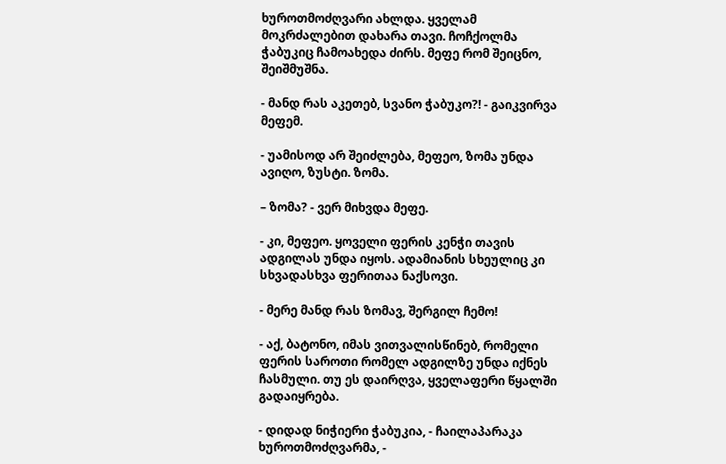ხუროთმოძღვარი ახლდა. ყველამ მოკრძალებით დახარა თავი. ჩოჩქოლმა ჭაბუკიც ჩამოახედა ძირს. მეფე რომ შეიცნო, შეიშმუშნა.

- მანდ რას აკეთებ, სვანო ჭაბუკო?! - გაიკვირვა მეფემ.

- უამისოდ არ შეიძლება, მეფეო, ზომა უნდა ავიღო, ზუსტი. ზომა.

– ზომა? - ვერ მიხვდა მეფე.

- კი, მეფეო. ყოველი ფერის კენჭი თავის ადგილას უნდა იყოს. ადამიანის სხეულიც კი სხვადასხვა ფერითაა ნაქსოვი.

- მერე მანდ რას ზომავ, შერგილ ჩემო!

- აქ, ბატონო, იმას ვითვალისწინებ, რომელი ფერის საროთი რომელ ადგილზე უნდა იქნეს ჩასმული. თუ ეს დაირღვა, ყველაფერი წყალში გადაიყრება.

- დიდად ნიჭიერი ჭაბუკია, - ჩაილაპარაკა ხუროთმოძღვარმა, -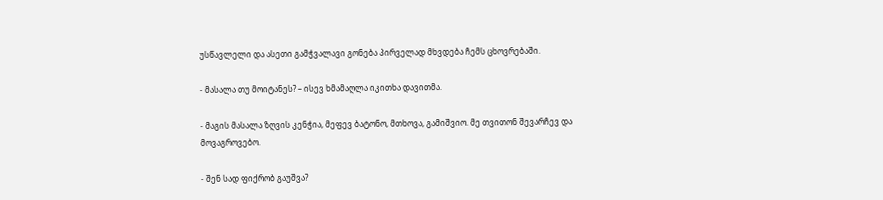უსწავლელი და ასეთი გამჭვალავი გონება პირველად მხვდება ჩემს ცხოვრებაში.

- მასალა თუ მოიტანეს? – ისევ ხმამაღლა იკითხა დავითმა.

- მაგის მასალა ზღვის კენჭია, მეფევ ბატონო, მთხოვა, გამიშვიო. მე თვითონ შევარჩევ და მოვაგროვებო.

- შენ სად ფიქრობ გაუშვა?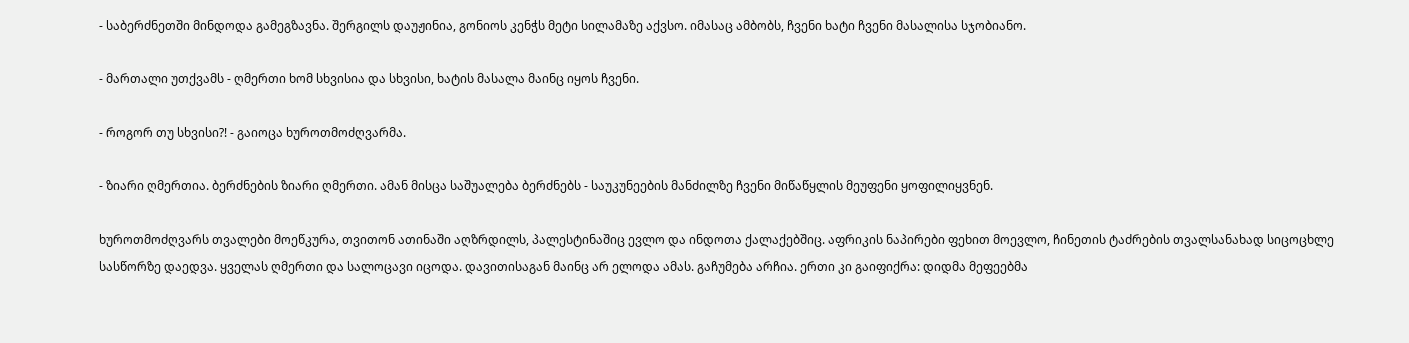- საბერძნეთში მინდოდა გამეგზავნა. შერგილს დაუჟინია, გონიოს კენჭს მეტი სილამაზე აქვსო. იმასაც ამბობს, ჩვენი ხატი ჩვენი მასალისა სჯობიანო.

- მართალი უთქვამს - ღმერთი ხომ სხვისია და სხვისი, ხატის მასალა მაინც იყოს ჩვენი.

- როგორ თუ სხვისი?! - გაიოცა ხუროთმოძღვარმა.

- ზიარი ღმერთია. ბერძნების ზიარი ღმერთი. ამან მისცა საშუალება ბერძნებს - საუკუნეების მანძილზე ჩვენი მიწაწყლის მეუფენი ყოფილიყვნენ.

ხუროთმოძღვარს თვალები მოეწკურა, თვითონ ათინაში აღზრდილს, პალესტინაშიც ევლო და ინდოთა ქალაქებშიც. აფრიკის ნაპირები ფეხით მოევლო, ჩინეთის ტაძრების თვალსანახად სიცოცხლე სასწორზე დაედვა. ყველას ღმერთი და სალოცავი იცოდა. დავითისაგან მაინც არ ელოდა ამას. გაჩუმება არჩია. ერთი კი გაიფიქრა: დიდმა მეფეებმა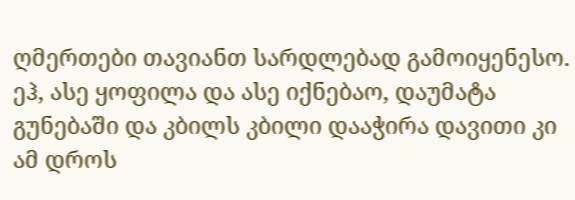ღმერთები თავიანთ სარდლებად გამოიყენესო. ეჰ, ასე ყოფილა და ასე იქნებაო, დაუმატა გუნებაში და კბილს კბილი დააჭირა დავითი კი ამ დროს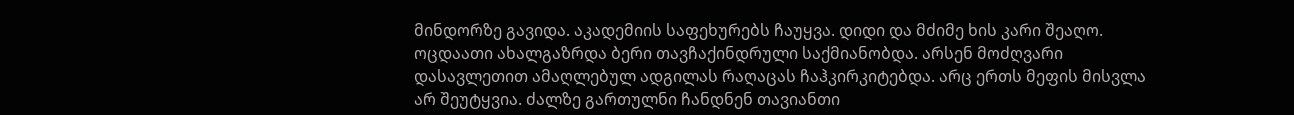მინდორზე გავიდა. აკადემიის საფეხურებს ჩაუყვა. დიდი და მძიმე ხის კარი შეაღო. ოცდაათი ახალგაზრდა ბერი თავჩაქინდრული საქმიანობდა. არსენ მოძღვარი დასავლეთით ამაღლებულ ადგილას რაღაცას ჩაჰკირკიტებდა. არც ერთს მეფის მისვლა არ შეუტყვია. ძალზე გართულნი ჩანდნენ თავიანთი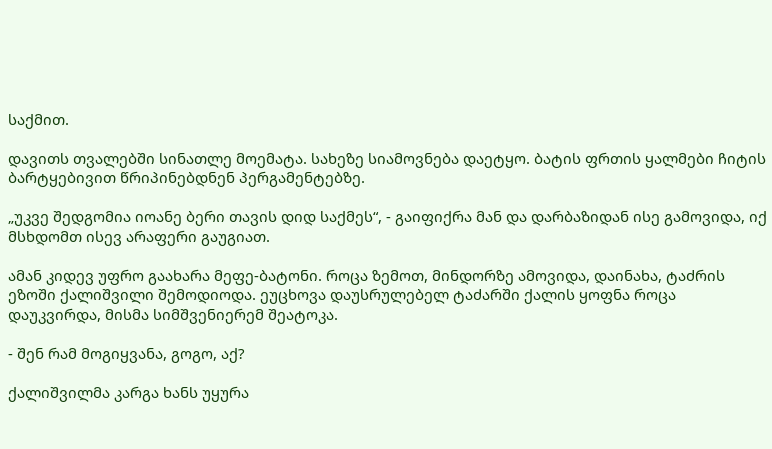საქმით.

დავითს თვალებში სინათლე მოემატა. სახეზე სიამოვნება დაეტყო. ბატის ფრთის ყალმები ჩიტის ბარტყებივით წრიპინებდნენ პერგამენტებზე.

„უკვე შედგომია იოანე ბერი თავის დიდ საქმეს“, - გაიფიქრა მან და დარბაზიდან ისე გამოვიდა, იქ მსხდომთ ისევ არაფერი გაუგიათ.

ამან კიდევ უფრო გაახარა მეფე-ბატონი. როცა ზემოთ, მინდორზე ამოვიდა, დაინახა, ტაძრის ეზოში ქალიშვილი შემოდიოდა. ეუცხოვა დაუსრულებელ ტაძარში ქალის ყოფნა როცა დაუკვირდა, მისმა სიმშვენიერემ შეატოკა.

- შენ რამ მოგიყვანა, გოგო, აქ?

ქალიშვილმა კარგა ხანს უყურა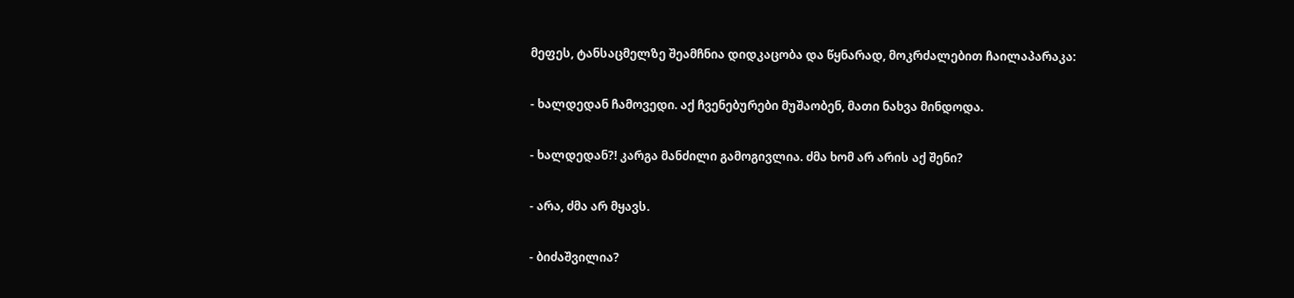მეფეს, ტანსაცმელზე შეამჩნია დიდკაცობა და წყნარად, მოკრძალებით ჩაილაპარაკა:

- ხალდედან ჩამოვედი. აქ ჩვენებურები მუშაობენ, მათი ნახვა მინდოდა.

- ხალდედან?! კარგა მანძილი გამოგივლია. ძმა ხომ არ არის აქ შენი?

- არა, ძმა არ მყავს.

- ბიძაშვილია?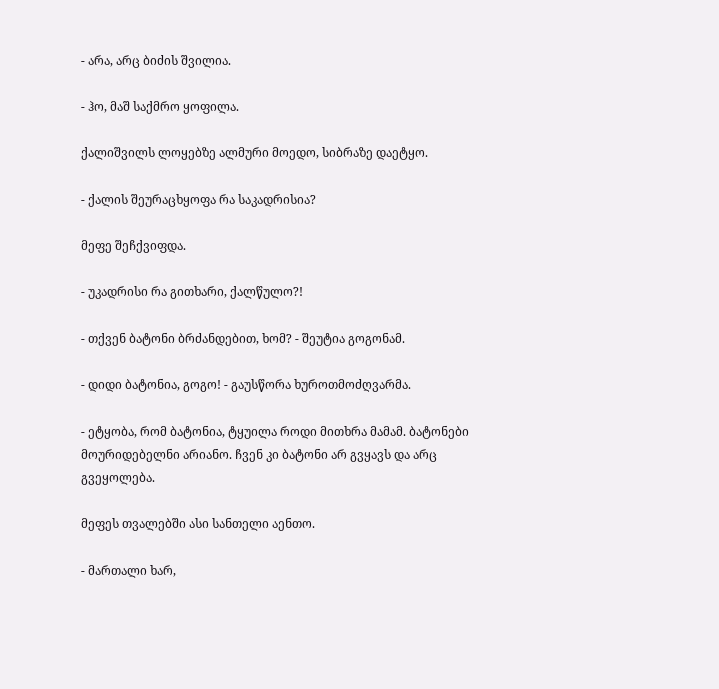- არა, არც ბიძის შვილია.

- ჰო, მაშ საქმრო ყოფილა.

ქალიშვილს ლოყებზე ალმური მოედო, სიბრაზე დაეტყო.

- ქალის შეურაცხყოფა რა საკადრისია?

მეფე შეჩქვიფდა.

- უკადრისი რა გითხარი, ქალწულო?!

- თქვენ ბატონი ბრძანდებით, ხომ? - შეუტია გოგონამ.

- დიდი ბატონია, გოგო! - გაუსწორა ხუროთმოძღვარმა.

- ეტყობა, რომ ბატონია, ტყუილა როდი მითხრა მამამ. ბატონები მოურიდებელნი არიანო. ჩვენ კი ბატონი არ გვყავს და არც გვეყოლება.

მეფეს თვალებში ასი სანთელი აენთო.

- მართალი ხარ,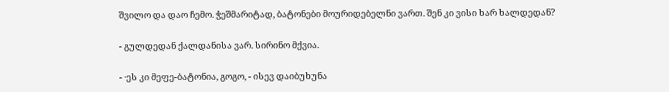შვილო და დაო ჩემო. ჭეშმარიტად, ბატონები მოურიდებელნი ვართ. შენ კი ვისი ხარ ხალდედან?

- გულდედან ქალდანისა ვარ. სირინო მქვია.

- ·ეს კი მეფე-ბატონია, გოგო, - ისევ დაიბუხუნა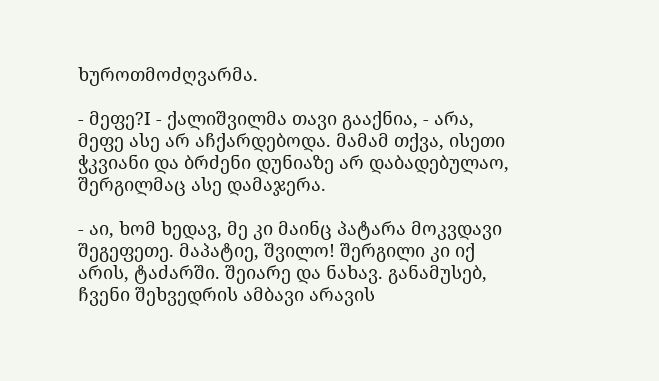ხუროთმოძღვარმა.

- მეფე?I - ქალიშვილმა თავი გააქნია, - არა, მეფე ასე არ აჩქარდებოდა. მამამ თქვა, ისეთი ჭკვიანი და ბრძენი დუნიაზე არ დაბადებულაო, შერგილმაც ასე დამაჯერა.

- აი, ხომ ხედავ, მე კი მაინც პატარა მოკვდავი შეგეფეთე. მაპატიე, შვილო! შერგილი კი იქ არის, ტაძარში. შეიარე და ნახავ. განამუსებ, ჩვენი შეხვედრის ამბავი არავის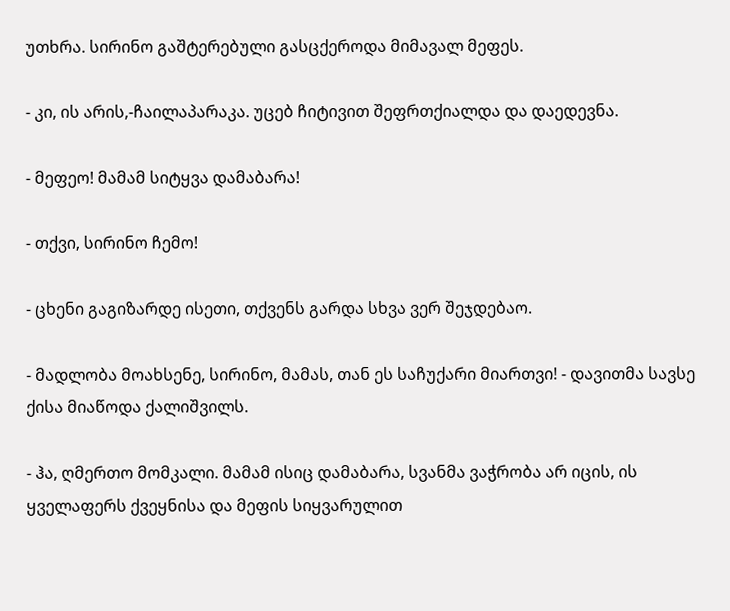უთხრა. სირინო გაშტერებული გასცქეროდა მიმავალ მეფეს.

- კი, ის არის,-ჩაილაპარაკა. უცებ ჩიტივით შეფრთქიალდა და დაედევნა.

- მეფეო! მამამ სიტყვა დამაბარა!

- თქვი, სირინო ჩემო!

- ცხენი გაგიზარდე ისეთი, თქვენს გარდა სხვა ვერ შეჯდებაო.

- მადლობა მოახსენე, სირინო, მამას, თან ეს საჩუქარი მიართვი! - დავითმა სავსე ქისა მიაწოდა ქალიშვილს.

- ჰა, ღმერთო მომკალი. მამამ ისიც დამაბარა, სვანმა ვაჭრობა არ იცის, ის ყველაფერს ქვეყნისა და მეფის სიყვარულით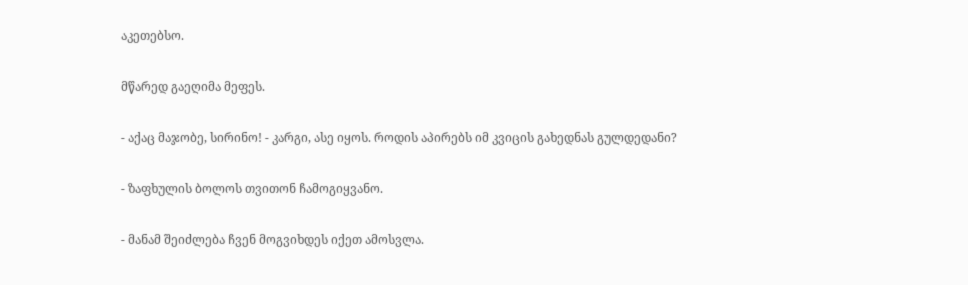აკეთებსო.

მწარედ გაეღიმა მეფეს.

- აქაც მაჯობე, სირინო! - კარგი, ასე იყოს. როდის აპირებს იმ კვიცის გახედნას გულდედანი?

- ზაფხულის ბოლოს თვითონ ჩამოგიყვანო.

- მანამ შეიძლება ჩვენ მოგვიხდეს იქეთ ამოსვლა.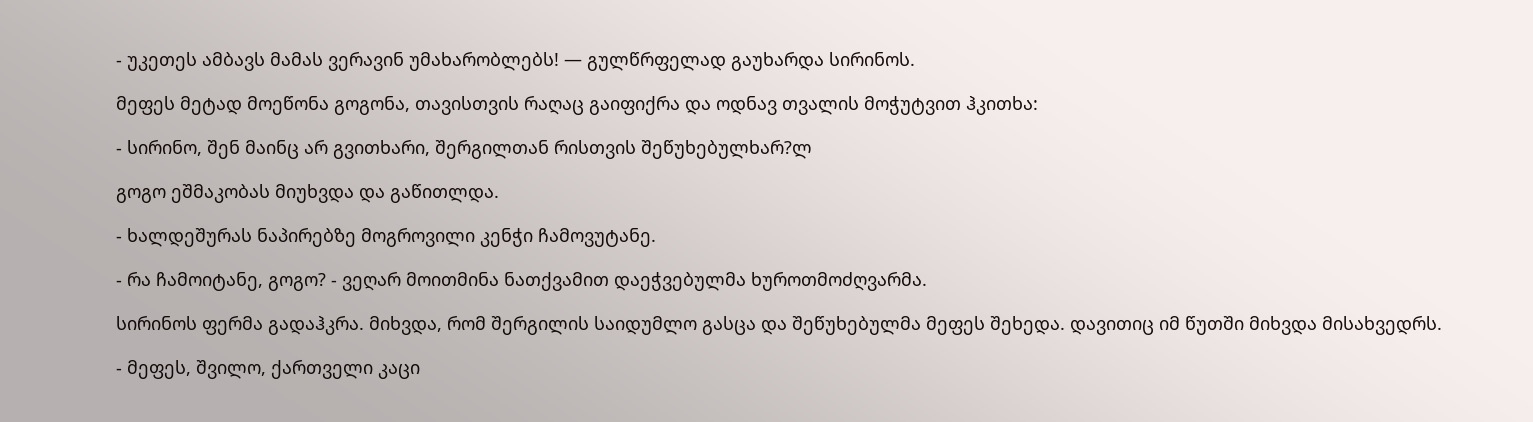- უკეთეს ამბავს მამას ვერავინ უმახარობლებს! ― გულწრფელად გაუხარდა სირინოს.

მეფეს მეტად მოეწონა გოგონა, თავისთვის რაღაც გაიფიქრა და ოდნავ თვალის მოჭუტვით ჰკითხა:

- სირინო, შენ მაინც არ გვითხარი, შერგილთან რისთვის შეწუხებულხარ?ლ

გოგო ეშმაკობას მიუხვდა და გაწითლდა.

- ხალდეშურას ნაპირებზე მოგროვილი კენჭი ჩამოვუტანე.

- რა ჩამოიტანე, გოგო? - ვეღარ მოითმინა ნათქვამით დაეჭვებულმა ხუროთმოძღვარმა.

სირინოს ფერმა გადაჰკრა. მიხვდა, რომ შერგილის საიდუმლო გასცა და შეწუხებულმა მეფეს შეხედა. დავითიც იმ წუთში მიხვდა მისახვედრს.

- მეფეს, შვილო, ქართველი კაცი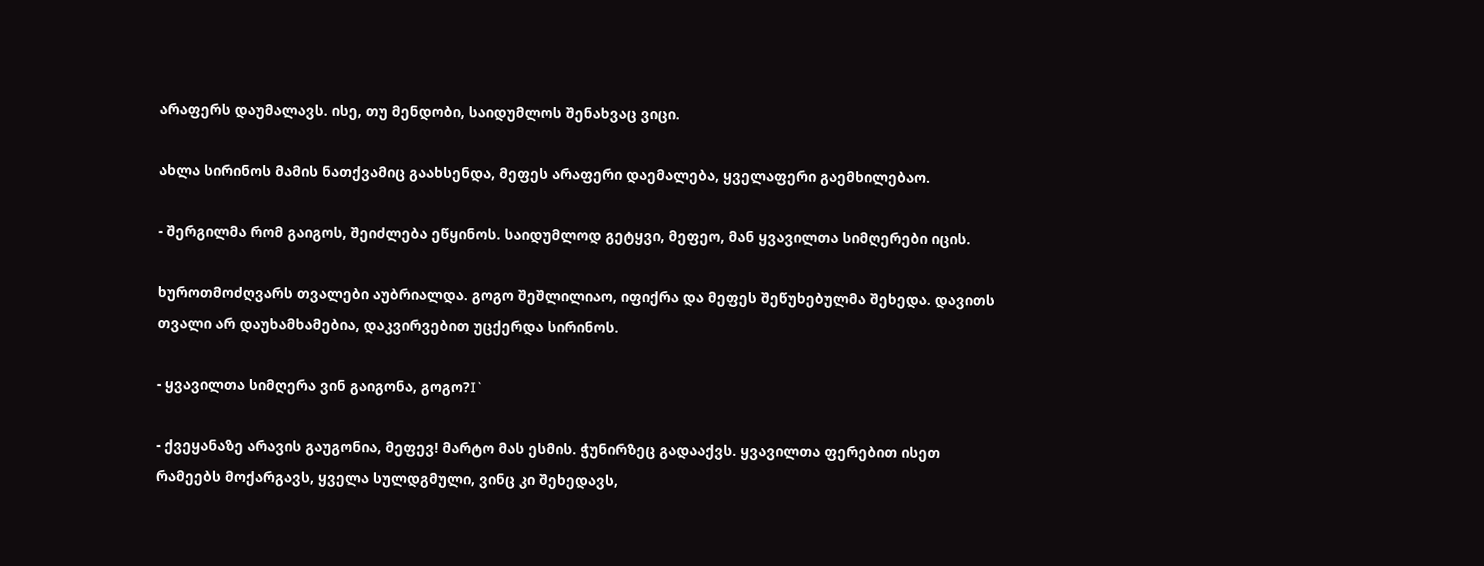არაფერს დაუმალავს. ისე, თუ მენდობი, საიდუმლოს შენახვაც ვიცი.

ახლა სირინოს მამის ნათქვამიც გაახსენდა, მეფეს არაფერი დაემალება, ყველაფერი გაემხილებაო.

- შერგილმა რომ გაიგოს, შეიძლება ეწყინოს. საიდუმლოდ გეტყვი, მეფეო, მან ყვავილთა სიმღერები იცის.

ხუროთმოძღვარს თვალები აუბრიალდა. გოგო შეშლილიაო, იფიქრა და მეფეს შეწუხებულმა შეხედა. დავითს თვალი არ დაუხამხამებია, დაკვირვებით უცქერდა სირინოს.

- ყვავილთა სიმღერა ვინ გაიგონა, გოგო?I`

- ქვეყანაზე არავის გაუგონია, მეფევ! მარტო მას ესმის. ჭუნირზეც გადააქვს. ყვავილთა ფერებით ისეთ რამეებს მოქარგავს, ყველა სულდგმული, ვინც კი შეხედავს,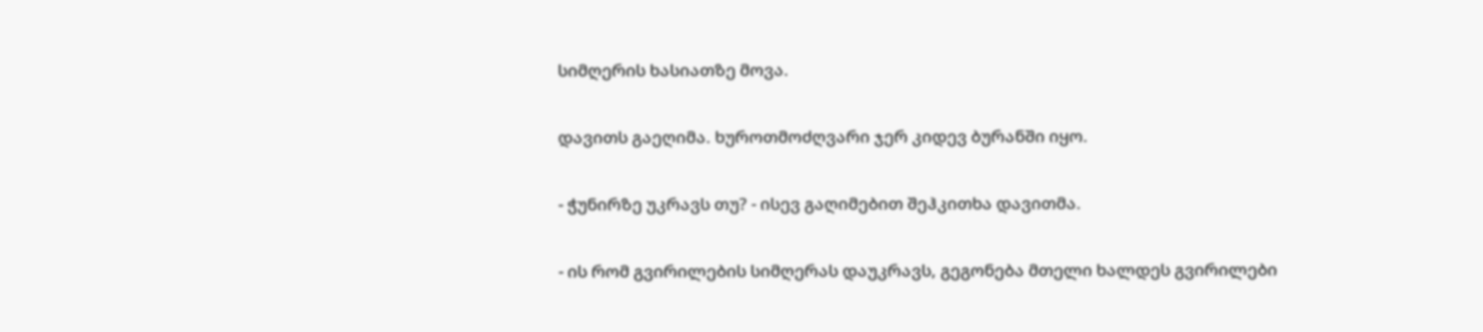სიმღერის ხასიათზე მოვა.

დავითს გაეღიმა. ხუროთმოძღვარი ჯერ კიდევ ბურანში იყო.

- ჭუნირზე უკრავს თუ? - ისევ გაღიმებით შეჰკითხა დავითმა.

- ის რომ გვირილების სიმღერას დაუკრავს, გეგონება მთელი ხალდეს გვირილები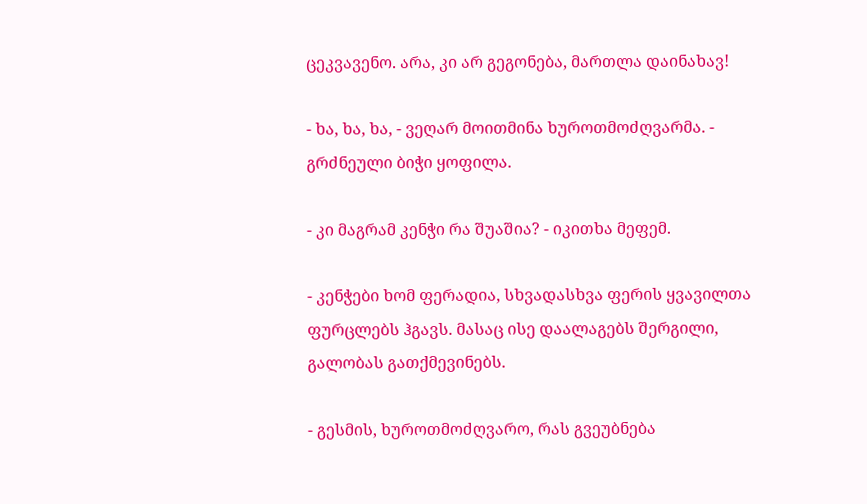ცეკვავენო. არა, კი არ გეგონება, მართლა დაინახავ!

- ხა, ხა, ხა, - ვეღარ მოითმინა ხუროთმოძღვარმა. - გრძნეული ბიჭი ყოფილა.

- კი მაგრამ კენჭი რა შუაშია? - იკითხა მეფემ.

- კენჭები ხომ ფერადია, სხვადასხვა ფერის ყვავილთა ფურცლებს ჰგავს. მასაც ისე დაალაგებს შერგილი, გალობას გათქმევინებს.

- გესმის, ხუროთმოძღვარო, რას გვეუბნება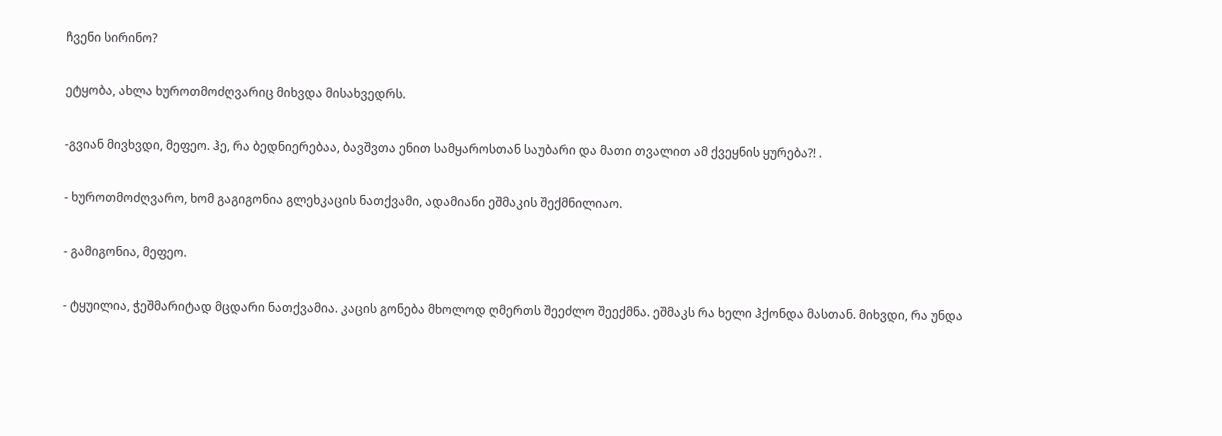ჩვენი სირინო?

ეტყობა, ახლა ხუროთმოძღვარიც მიხვდა მისახვედრს.

-გვიან მივხვდი, მეფეო. ჰე, რა ბედნიერებაა, ბავშვთა ენით სამყაროსთან საუბარი და მათი თვალით ამ ქვეყნის ყურება?! .

- ხუროთმოძღვარო, ხომ გაგიგონია გლეხკაცის ნათქვამი, ადამიანი ეშმაკის შექმნილიაო.

- გამიგონია, მეფეო.

- ტყუილია, ჭეშმარიტად მცდარი ნათქვამია. კაცის გონება მხოლოდ ღმერთს შეეძლო შეექმნა. ეშმაკს რა ხელი ჰქონდა მასთან. მიხვდი, რა უნდა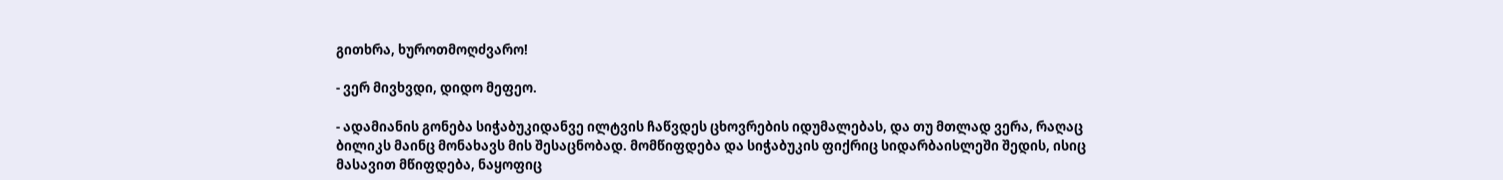გითხრა, ხუროთმოღძვარო!

- ვერ მივხვდი, დიდო მეფეო.

- ადამიანის გონება სიჭაბუკიდანვე ილტვის ჩაწვდეს ცხოვრების იდუმალებას, და თუ მთლად ვერა, რაღაც ბილიკს მაინც მონახავს მის შესაცნობად. მომწიფდება და სიჭაბუკის ფიქრიც სიდარბაისლეში შედის, ისიც მასავით მწიფდება, ნაყოფიც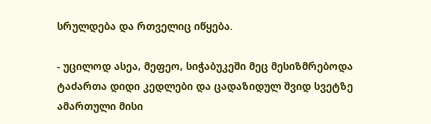სრულდება და რთველიც იწყება.

- უცილოდ ასეა, მეფეო, სიჭაბუკეში მეც მესიზმრებოდა ტაძართა დიდი კედლები და ცადაზიდულ შვიდ სვეტზე ამართული მისი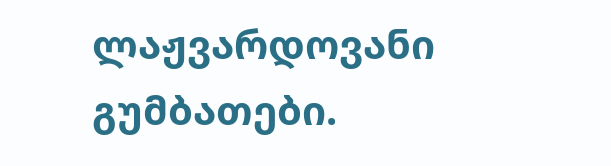ლაჟვარდოვანი გუმბათები.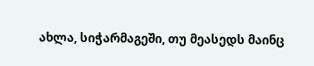ახლა, სიჭარმაგეში, თუ მეასედს მაინც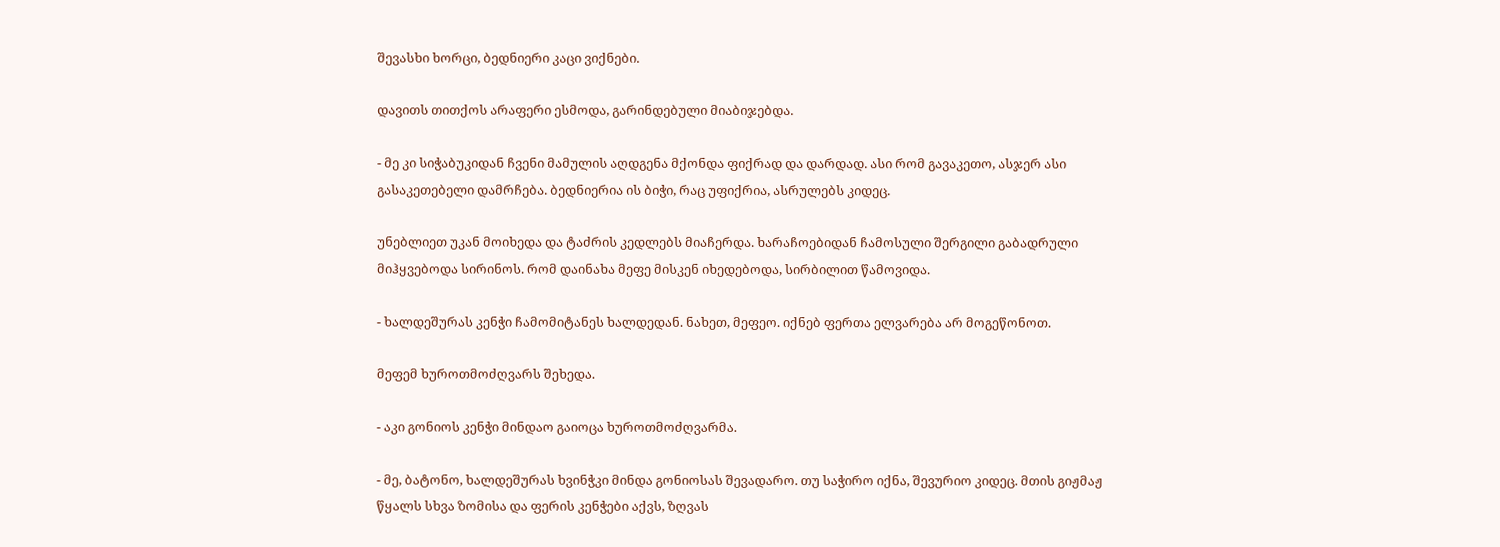შევასხი ხორცი, ბედნიერი კაცი ვიქნები.

დავითს თითქოს არაფერი ესმოდა, გარინდებული მიაბიჯებდა.

- მე კი სიჭაბუკიდან ჩვენი მამულის აღდგენა მქონდა ფიქრად და დარდად. ასი რომ გავაკეთო, ასჯერ ასი გასაკეთებელი დამრჩება. ბედნიერია ის ბიჭი, რაც უფიქრია, ასრულებს კიდეც.

უნებლიეთ უკან მოიხედა და ტაძრის კედლებს მიაჩერდა. ხარაჩოებიდან ჩამოსული შერგილი გაბადრული მიჰყვებოდა სირინოს. რომ დაინახა მეფე მისკენ იხედებოდა, სირბილით წამოვიდა.

- ხალდეშურას კენჭი ჩამომიტანეს ხალდედან. ნახეთ, მეფეო. იქნებ ფერთა ელვარება არ მოგეწონოთ.

მეფემ ხუროთმოძღვარს შეხედა.

- აკი გონიოს კენჭი მინდაო გაიოცა ხუროთმოძღვარმა.

- მე, ბატონო, ხალდეშურას ხვინჭკი მინდა გონიოსას შევადარო. თუ საჭირო იქნა, შევურიო კიდეც. მთის გიჟმაჟ წყალს სხვა ზომისა და ფერის კენჭები აქვს, ზღვას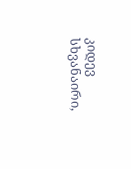კიდევ სხვანაირი,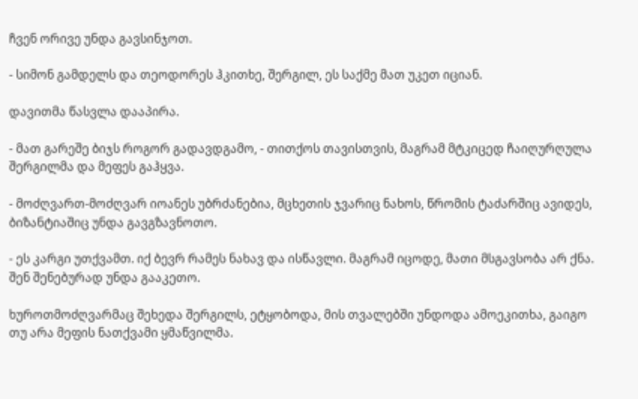ჩვენ ორივე უნდა გავსინჯოთ.

- სიმონ გამდელს და თეოდორეს ჰკითხე, შერგილ, ეს საქმე მათ უკეთ იციან.

დავითმა წასვლა დააპირა.

- მათ გარეშე ბიჯს როგორ გადავდგამო, - თითქოს თავისთვის, მაგრამ მტკიცედ ჩაიღურღულა შერგილმა და მეფეს გაჰყვა.

- მოძღვართ-მოძღვარ იოანეს უბრძანებია, მცხეთის ჯვარიც ნახოს, წრომის ტაძარშიც ავიდეს, ბიზანტიაშიც უნდა გავგზავნოთო.

- ეს კარგი უთქვამთ. იქ ბევრ რამეს ნახავ და ისწავლი. მაგრამ იცოდე, მათი მსგავსობა არ ქნა. შენ შენებურად უნდა გააკეთო.

ხუროთმოძღვარმაც შეხედა შერგილს, ეტყობოდა, მის თვალებში უნდოდა ამოეკითხა, გაიგო თუ არა მეფის ნათქვამი ყმაწვილმა.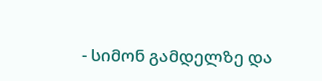- სიმონ გამდელზე და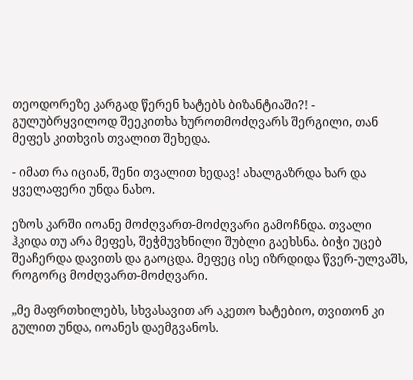თეოდორეზე კარგად წერენ ხატებს ბიზანტიაში?! - გულუბრყვილოდ შეეკითხა ხუროთმოძღვარს შერგილი, თან მეფეს კითხვის თვალით შეხედა.

- იმათ რა იციან, შენი თვალით ხედავ! ახალგაზრდა ხარ და ყველაფერი უნდა ნახო.

ეზოს კარში იოანე მოძღვართ-მოძღვარი გამოჩნდა. თვალი ჰკიდა თუ არა მეფეს, შეჭმუვხნილი შუბლი გაეხსნა. ბიჭი უცებ შეაჩერდა დავითს და გაოცდა. მეფეც ისე იზრდიდა წვერ-ულვაშს, როგორც მოძღვართ-მოძღვარი.

„მე მაფრთხილებს, სხვასავით არ აკეთო ხატებიო, თვითონ კი გულით უნდა, იოანეს დაემგვანოს.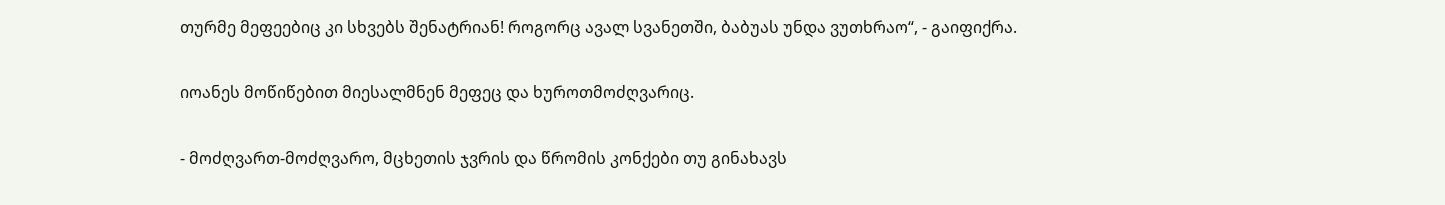თურმე მეფეებიც კი სხვებს შენატრიან! როგორც ავალ სვანეთში, ბაბუას უნდა ვუთხრაო“, - გაიფიქრა.

იოანეს მოწიწებით მიესალმნენ მეფეც და ხუროთმოძღვარიც.

- მოძღვართ-მოძღვარო, მცხეთის ჯვრის და წრომის კონქები თუ გინახავს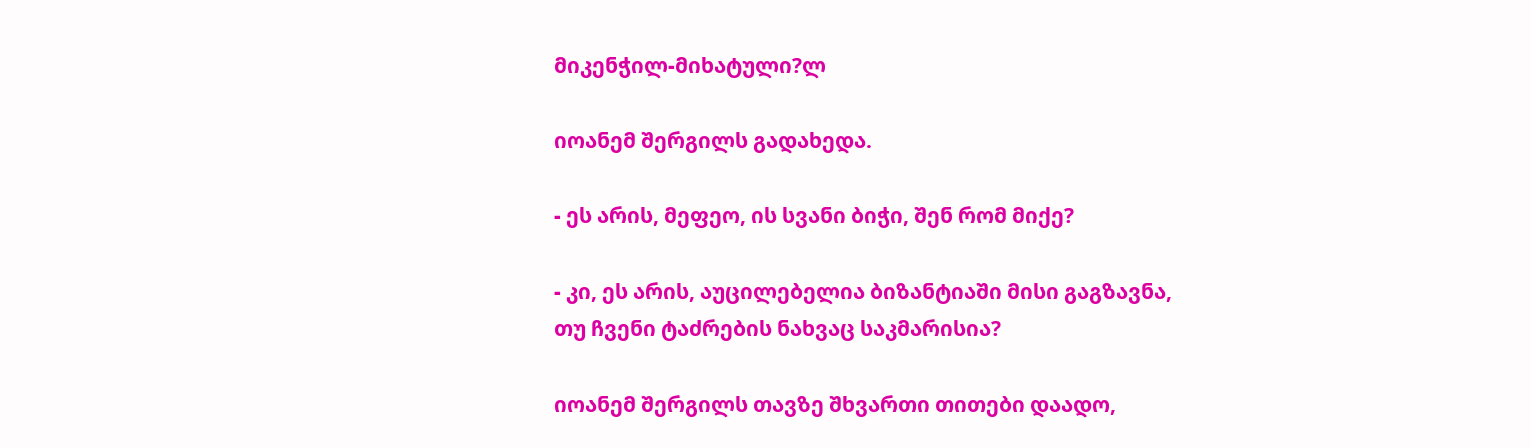მიკენჭილ-მიხატული?ლ

იოანემ შერგილს გადახედა.

- ეს არის, მეფეო, ის სვანი ბიჭი, შენ რომ მიქე?

- კი, ეს არის, აუცილებელია ბიზანტიაში მისი გაგზავნა, თუ ჩვენი ტაძრების ნახვაც საკმარისია?

იოანემ შერგილს თავზე შხვართი თითები დაადო,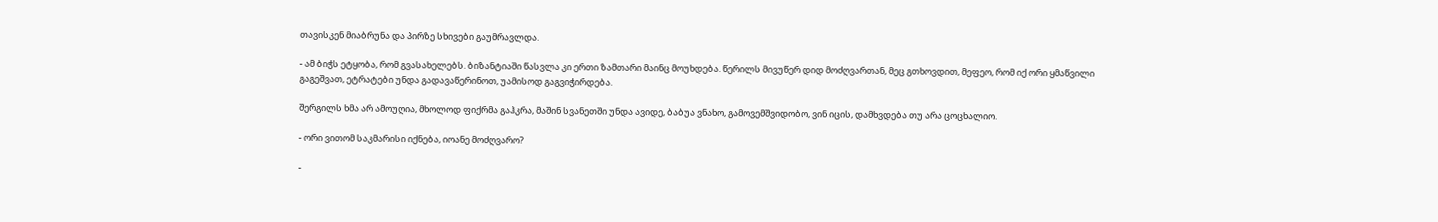თავისკენ მიაბრუნა და პირზე სხივები გაუმრავლდა.

- ამ ბიჭს ეტყობა, რომ გვასახელებს. ბიზანტიაში წასვლა კი ერთი ზამთარი მაინც მოუხდება. წერილს მივუწერ დიდ მოძღვართან, მეც გთხოვდით, მეფეო, რომ იქ ორი ყმაწვილი გაგეშვათ, ეტრატები უნდა გადავაწერინოთ, უამისოდ გაგვიჭირდება.

შერგილს ხმა არ ამოუღია, მხოლოდ ფიქრმა გაჰკრა, მაშინ სვანეთში უნდა ავიდე, ბაბუა ვნახო, გამოვემშვიდობო, ვინ იცის, დამხვდება თუ არა ცოცხალიო.

- ორი ვითომ საკმარისი იქნება, იოანე მოძღვარო?

-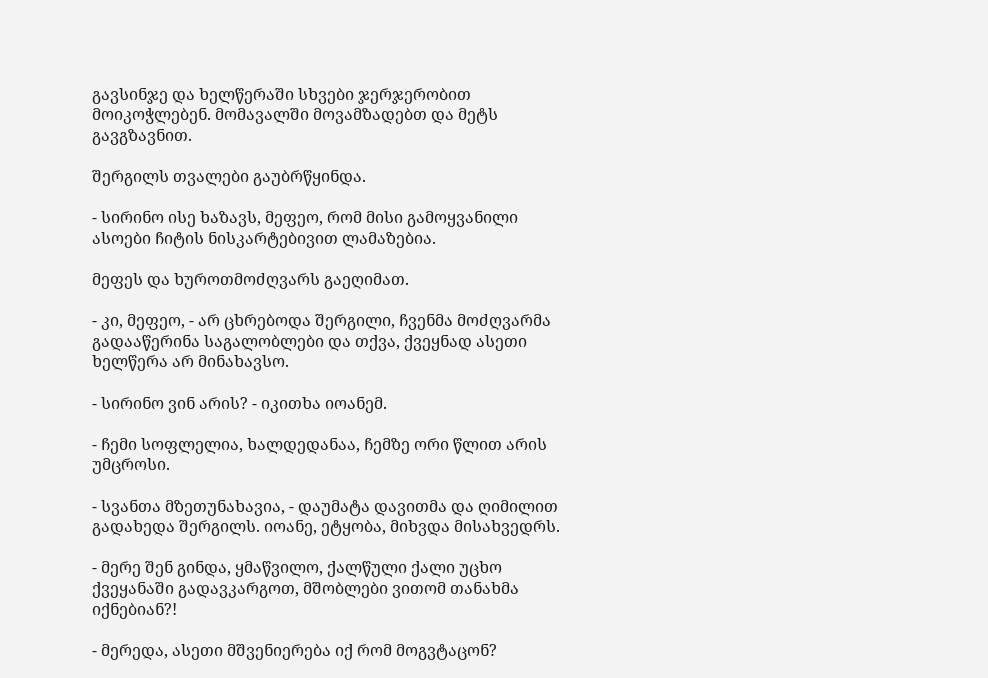გავსინჯე და ხელწერაში სხვები ჯერჯერობით მოიკოჭლებენ. მომავალში მოვამზადებთ და მეტს გავგზავნით.

შერგილს თვალები გაუბრწყინდა.

- სირინო ისე ხაზავს, მეფეო, რომ მისი გამოყვანილი ასოები ჩიტის ნისკარტებივით ლამაზებია.

მეფეს და ხუროთმოძღვარს გაეღიმათ.

- კი, მეფეო, - არ ცხრებოდა შერგილი, ჩვენმა მოძღვარმა გადააწერინა საგალობლები და თქვა, ქვეყნად ასეთი ხელწერა არ მინახავსო.

- სირინო ვინ არის? - იკითხა იოანემ.

- ჩემი სოფლელია, ხალდედანაა, ჩემზე ორი წლით არის უმცროსი.

- სვანთა მზეთუნახავია, - დაუმატა დავითმა და ღიმილით გადახედა შერგილს. იოანე, ეტყობა, მიხვდა მისახვედრს.

- მერე შენ გინდა, ყმაწვილო, ქალწული ქალი უცხო ქვეყანაში გადავკარგოთ, მშობლები ვითომ თანახმა იქნებიან?!

- მერედა, ასეთი მშვენიერება იქ რომ მოგვტაცონ?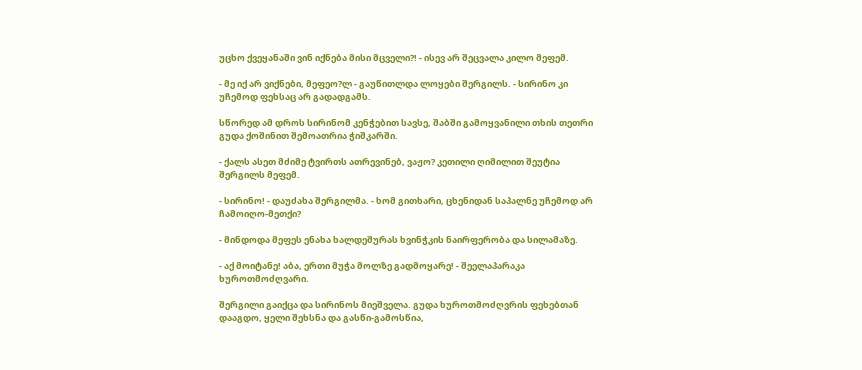უცხო ქვეყანაში ვინ იქნება მისი მცველი?! - ისევ არ შეცვალა კილო მეფემ.

- მე იქ არ ვიქნები, მეფეო?ლ - გაუწითლდა ლოყები შერგილს. - სირინო კი უჩემოდ ფეხსაც არ გადადგამს.

სწორედ ამ დროს სირინომ კენჭებით სავსე, შაბში გამოყვანილი თხის თეთრი გუდა ქოშინით შემოათრია ჭიშკარში.

- ქალს ასეთ მძიმე ტვირთს ათრევინებ, ვაჟო? კეთილი ღიმილით შეუტია შერგილს მეფემ.

- სირინო! - დაუძახა შერგილმა. - ხომ გითხარი, ცხენიდან საპალნე უჩემოდ არ ჩამოიღო-მეთქი?

- მინდოდა მეფეს ენახა ხალდეშურას ხვინჭკის ნაირფერობა და სილამაზე.

- აქ მოიტანე! აბა, ერთი მუჭა მოლზე გადმოყარე! - შეელაპარაკა ხუროთმოძღვარი.

შერგილი გაიქცა და სირინოს მიეშველა. გუდა ხუროთმოძღვრის ფეხებთან დააგდო, ყელი შეხსნა და გასწი-გამოსწია,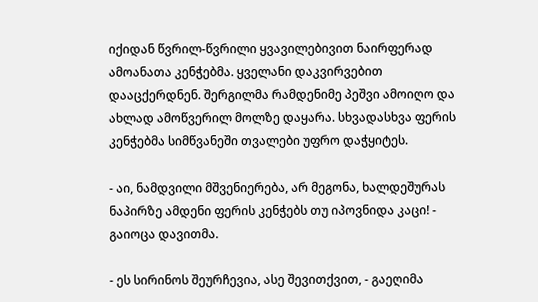იქიდან წვრილ-წვრილი ყვავილებივით ნაირფერად ამოანათა კენჭებმა. ყველანი დაკვირვებით დააცქერდნენ. შერგილმა რამდენიმე პეშვი ამოიღო და ახლად ამოწვერილ მოლზე დაყარა. სხვადასხვა ფერის კენჭებმა სიმწვანეში თვალები უფრო დაჭყიტეს.

- აი, ნამდვილი მშვენიერება, არ მეგონა, ხალდეშურას ნაპირზე ამდენი ფერის კენჭებს თუ იპოვნიდა კაცი! - გაიოცა დავითმა.

- ეს სირინოს შეურჩევია, ასე შევითქვით, - გაეღიმა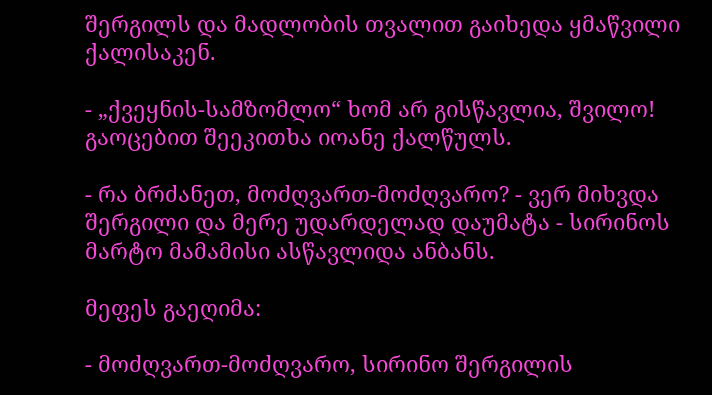შერგილს და მადლობის თვალით გაიხედა ყმაწვილი ქალისაკენ.

- „ქვეყნის-სამზომლო“ ხომ არ გისწავლია, შვილო! გაოცებით შეეკითხა იოანე ქალწულს.

- რა ბრძანეთ, მოძღვართ-მოძღვარო? - ვერ მიხვდა შერგილი და მერე უდარდელად დაუმატა - სირინოს მარტო მამამისი ასწავლიდა ანბანს.

მეფეს გაეღიმა:

- მოძღვართ-მოძღვარო, სირინო შერგილის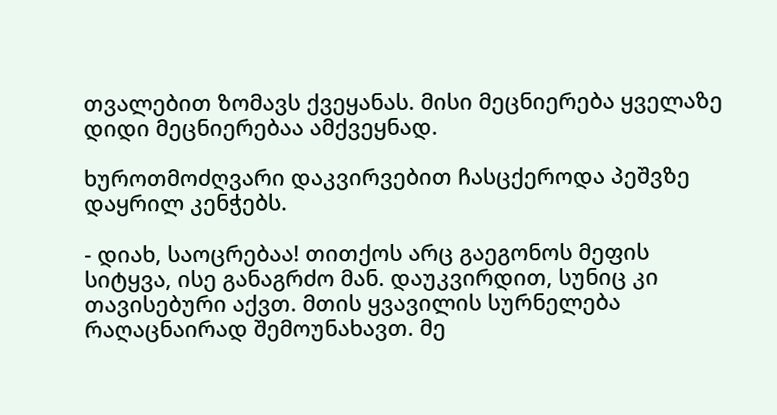თვალებით ზომავს ქვეყანას. მისი მეცნიერება ყველაზე დიდი მეცნიერებაა ამქვეყნად.

ხუროთმოძღვარი დაკვირვებით ჩასცქეროდა პეშვზე დაყრილ კენჭებს.

- დიახ, საოცრებაა! თითქოს არც გაეგონოს მეფის სიტყვა, ისე განაგრძო მან. დაუკვირდით, სუნიც კი თავისებური აქვთ. მთის ყვავილის სურნელება რაღაცნაირად შემოუნახავთ. მე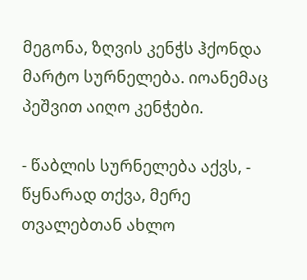მეგონა, ზღვის კენჭს ჰქონდა მარტო სურნელება. იოანემაც პეშვით აიღო კენჭები.

- წაბლის სურნელება აქვს, - წყნარად თქვა, მერე თვალებთან ახლო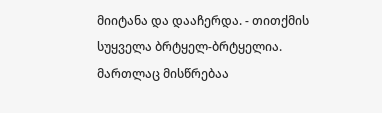მიიტანა და დააჩერდა. - თითქმის სუყველა ბრტყელ-ბრტყელია. მართლაც მისწრებაა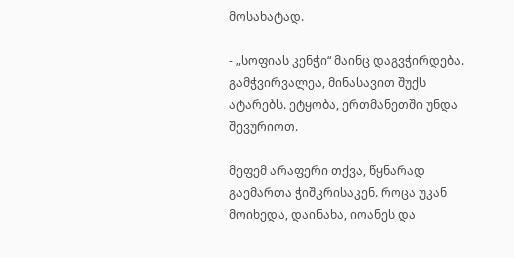მოსახატად.

- „სოფიას კენჭი“ მაინც დაგვჭირდება. გამჭვირვალეა, მინასავით შუქს ატარებს. ეტყობა, ერთმანეთში უნდა შევურიოთ.

მეფემ არაფერი თქვა, წყნარად გაემართა ჭიშკრისაკენ. როცა უკან მოიხედა, დაინახა, იოანეს და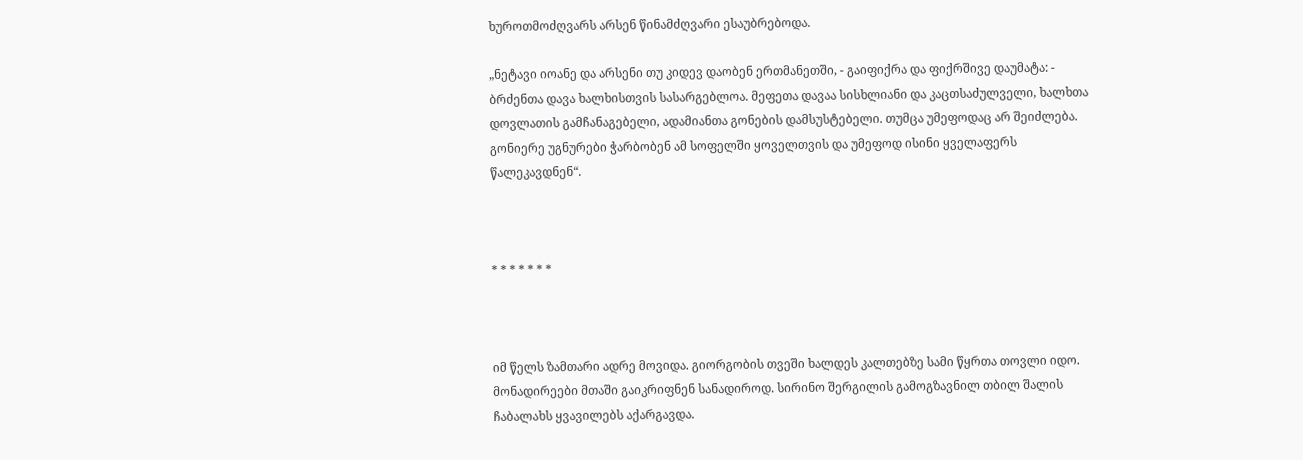ხუროთმოძღვარს არსენ წინამძღვარი ესაუბრებოდა.

„ნეტავი იოანე და არსენი თუ კიდევ დაობენ ერთმანეთში, - გაიფიქრა და ფიქრშივე დაუმატა: - ბრძენთა დავა ხალხისთვის სასარგებლოა. მეფეთა დავაა სისხლიანი და კაცთსაძულველი, ხალხთა დოვლათის გამჩანაგებელი, ადამიანთა გონების დამსუსტებელი. თუმცა უმეფოდაც არ შეიძლება. გონიერე უგნურები ჭარბობენ ამ სოფელში ყოველთვის და უმეფოდ ისინი ყველაფერს წალეკავდნენ“.



* * * * * * *



იმ წელს ზამთარი ადრე მოვიდა. გიორგობის თვეში ხალდეს კალთებზე სამი წყრთა თოვლი იდო. მონადირეები მთაში გაიკრიფნენ სანადიროდ. სირინო შერგილის გამოგზავნილ თბილ შალის ჩაბალახს ყვავილებს აქარგავდა.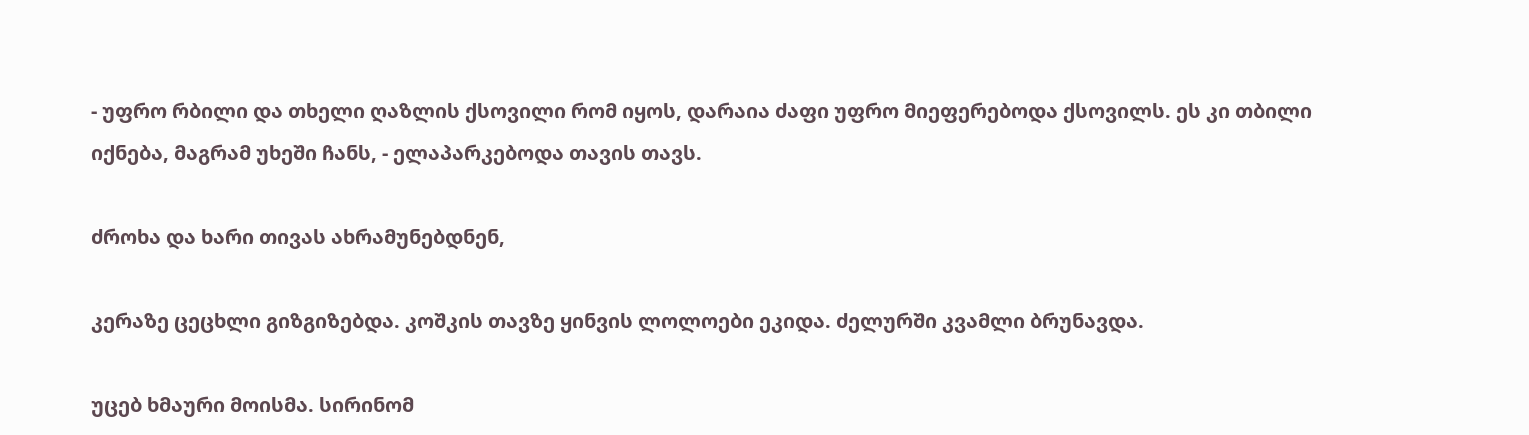- უფრო რბილი და თხელი ღაზლის ქსოვილი რომ იყოს, დარაია ძაფი უფრო მიეფერებოდა ქსოვილს. ეს კი თბილი იქნება, მაგრამ უხეში ჩანს, - ელაპარკებოდა თავის თავს.

ძროხა და ხარი თივას ახრამუნებდნენ,

კერაზე ცეცხლი გიზგიზებდა. კოშკის თავზე ყინვის ლოლოები ეკიდა. ძელურში კვამლი ბრუნავდა.

უცებ ხმაური მოისმა. სირინომ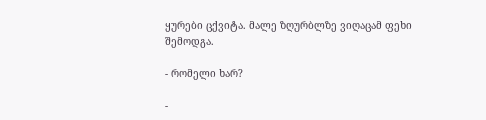ყურები ცქვიტა. მალე ზღურბლზე ვიღაცამ ფეხი შემოდგა.

- რომელი ხარ?

-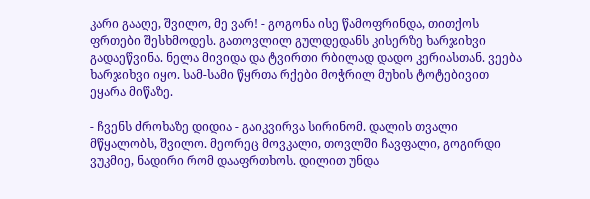კარი გააღე, შვილო, მე ვარ! - გოგონა ისე წამოფრინდა, თითქოს ფრთები შესხმოდეს. გათოვლილ გულდედანს კისერზე ხარჯიხვი გადაეწვინა. ნელა მივიდა და ტვირთი რბილად დადო კერიასთან. ვეება ხარჯიხვი იყო. სამ-სამი წყრთა რქები მოჭრილ მუხის ტოტებივით ეყარა მიწაზე.

- ჩვენს ძროხაზე დიდია - გაიკვირვა სირინომ. დალის თვალი მწყალობს, შვილო. მეორეც მოვკალი, თოვლში ჩავფალი, გოგირდი ვუკმიე, ნადირი რომ დააფრთხოს. დილით უნდა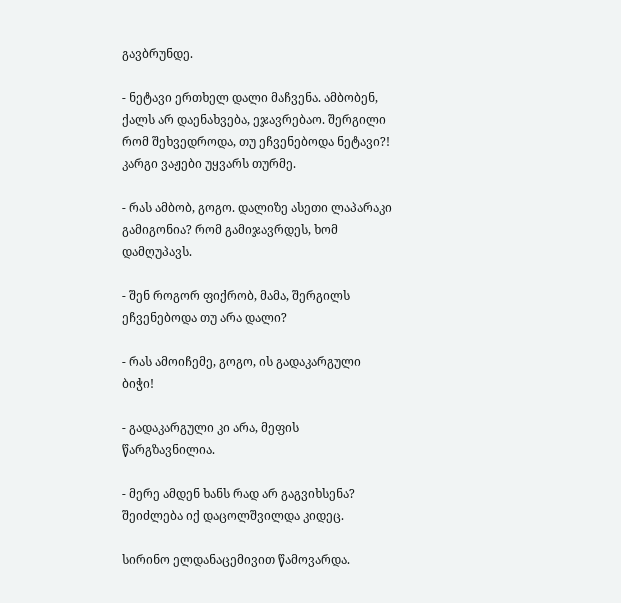გავბრუნდე.

- ნეტავი ერთხელ დალი მაჩვენა. ამბობენ, ქალს არ დაენახვება, ეჯავრებაო. შერგილი რომ შეხვედროდა, თუ ეჩვენებოდა ნეტავი?! კარგი ვაჟები უყვარს თურმე.

- რას ამბობ, გოგო. დალიზე ასეთი ლაპარაკი გამიგონია? რომ გამიჯავრდეს, ხომ დამღუპავს.

- შენ როგორ ფიქრობ, მამა, შერგილს ეჩვენებოდა თუ არა დალი?

- რას ამოიჩემე, გოგო, ის გადაკარგული ბიჭი!

- გადაკარგული კი არა, მეფის წარგზავნილია.

- მერე ამდენ ხანს რად არ გაგვიხსენა? შეიძლება იქ დაცოლშვილდა კიდეც.

სირინო ელდანაცემივით წამოვარდა.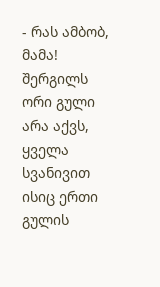- რას ამბობ, მამა! შერგილს ორი გული არა აქვს, ყველა სვანივით ისიც ერთი გულის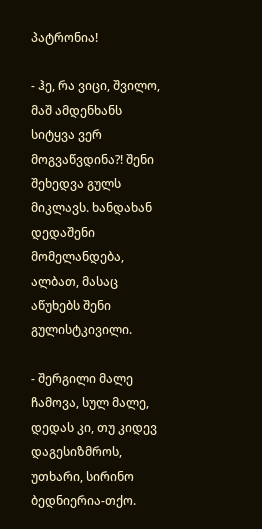პატრონია!

- ჰე, რა ვიცი, შვილო, მაშ ამდენხანს სიტყვა ვერ მოგვაწვდინა?! შენი შეხედვა გულს მიკლავს. ხანდახან დედაშენი მომელანდება, ალბათ, მასაც აწუხებს შენი გულისტკივილი.

- შერგილი მალე ჩამოვა, სულ მალე, დედას კი, თუ კიდევ დაგესიზმროს, უთხარი, სირინო ბედნიერია-თქო.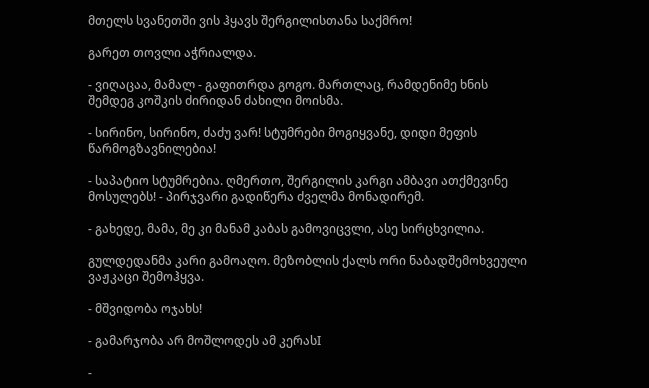მთელს სვანეთში ვის ჰყავს შერგილისთანა საქმრო!

გარეთ თოვლი აჭრიალდა.

- ვიღაცაა, მამალ - გაფითრდა გოგო. მართლაც, რამდენიმე ხნის შემდეგ კოშკის ძირიდან ძახილი მოისმა.

- სირინო, სირინო, ძაძუ ვარ! სტუმრები მოგიყვანე, დიდი მეფის წარმოგზავნილებია!

- საპატიო სტუმრებია. ღმერთო, შერგილის კარგი ამბავი ათქმევინე მოსულებს! - პირჯვარი გადიწერა ძველმა მონადირემ.

- გახედე, მამა, მე კი მანამ კაბას გამოვიცვლი, ასე სირცხვილია.

გულდედანმა კარი გამოაღო. მეზობლის ქალს ორი ნაბადშემოხვეული ვაჟკაცი შემოჰყვა.

- მშვიდობა ოჯახს!

- გამარჯობა არ მოშლოდეს ამ კერასI

-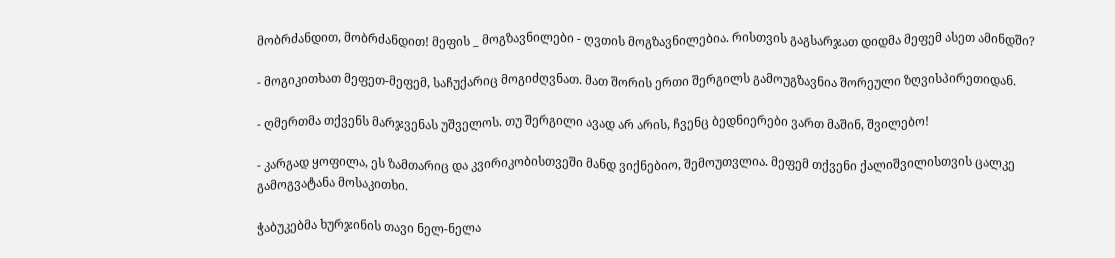მობრძანდით, მობრძანდით! მეფის _ მოგზავნილები - ღვთის მოგზავნილებია. რისთვის გაგსარჯათ დიდმა მეფემ ასეთ ამინდში?

- მოგიკითხათ მეფეთ-მეფემ, საჩუქარიც მოგიძღვნათ. მათ შორის ერთი შერგილს გამოუგზავნია შორეული ზღვისპირეთიდან.

- ღმერთმა თქვენს მარჯვენას უშველოს. თუ შერგილი ავად არ არის, ჩვენც ბედნიერები ვართ მაშინ, შვილებო!

- კარგად ყოფილა, ეს ზამთარიც და კვირიკობისთვეში მანდ ვიქნებიო, შემოუთვლია. მეფემ თქვენი ქალიშვილისთვის ცალკე გამოგვატანა მოსაკითხი.

ჭაბუკებმა ხურჯინის თავი ნელ-ნელა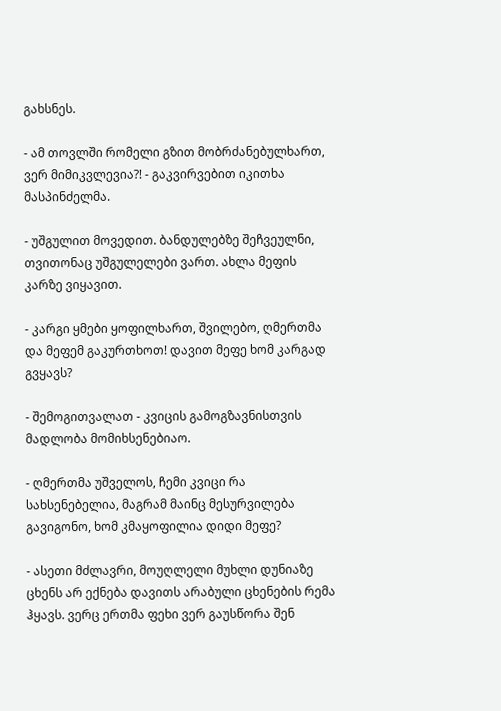გახსნეს.

- ამ თოვლში რომელი გზით მობრძანებულხართ, ვერ მიმიკვლევია?! - გაკვირვებით იკითხა მასპინძელმა.

- უშგულით მოვედით. ბანდულებზე შეჩვეულნი, თვითონაც უშგულელები ვართ. ახლა მეფის კარზე ვიყავით.

- კარგი ყმები ყოფილხართ, შვილებო, ღმერთმა და მეფემ გაკურთხოთ! დავით მეფე ხომ კარგად გვყავს?

- შემოგითვალათ - კვიცის გამოგზავნისთვის მადლობა მომიხსენებიაო.

- ღმერთმა უშველოს, ჩემი კვიცი რა სახსენებელია, მაგრამ მაინც მესურვილება გავიგონო, ხომ კმაყოფილია დიდი მეფე?

- ასეთი მძლავრი, მოუღლელი მუხლი დუნიაზე ცხენს არ ექნება დავითს არაბული ცხენების რემა ჰყავს. ვერც ერთმა ფეხი ვერ გაუსწორა შენ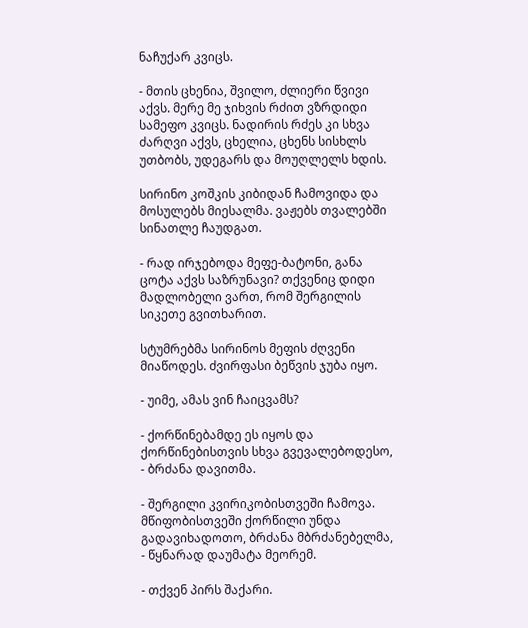ნაჩუქარ კვიცს.

- მთის ცხენია, შვილო, ძლიერი წვივი აქვს. მერე მე ჯიხვის რძით ვზრდიდი სამეფო კვიცს. ნადირის რძეს კი სხვა ძარღვი აქვს, ცხელია, ცხენს სისხლს უთბობს, უდეგარს და მოუღლელს ხდის.

სირინო კოშკის კიბიდან ჩამოვიდა და მოსულებს მიესალმა. ვაჟებს თვალებში სინათლე ჩაუდგათ.

- რად ირჯებოდა მეფე-ბატონი, განა ცოტა აქვს საზრუნავი? თქვენიც დიდი მადლობელი ვართ, რომ შერგილის სიკეთე გვითხარით.

სტუმრებმა სირინოს მეფის ძღვენი მიაწოდეს. ძვირფასი ბეწვის ჯუბა იყო.

- უიმე, ამას ვინ ჩაიცვამს?

- ქორწინებამდე ეს იყოს და ქორწინებისთვის სხვა გვევალებოდესო, - ბრძანა დავითმა.

- შერგილი კვირიკობისთვეში ჩამოვა. მწიფობისთვეში ქორწილი უნდა გადავიხადოთო, ბრძანა მბრძანებელმა, - წყნარად დაუმატა მეორემ.

- თქვენ პირს შაქარი.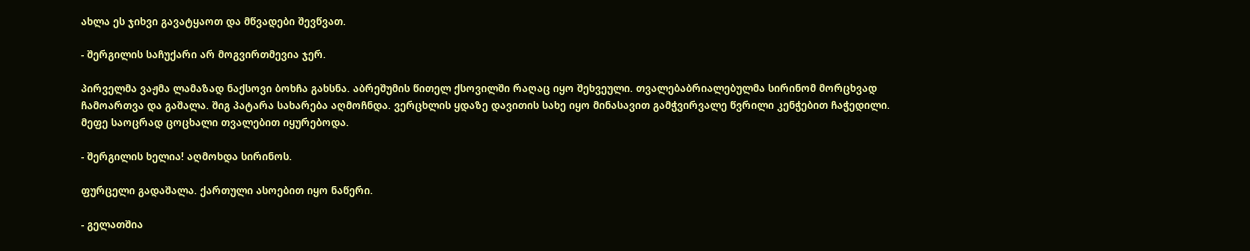ახლა ეს ჯიხვი გავატყაოთ და მწვადები შევწვათ.

- შერგილის საჩუქარი არ მოგვირთმევია ჯერ.

პირველმა ვაჟმა ლამაზად ნაქსოვი ბოხჩა გახსნა. აბრეშუმის წითელ ქსოვილში რაღაც იყო შეხვეული. თვალებაბრიალებულმა სირინომ მორცხვად ჩამოართვა და გაშალა. შიგ პატარა სახარება აღმოჩნდა. ვერცხლის ყდაზე დავითის სახე იყო მინასავით გამჭვირვალე წვრილი კენჭებით ჩაჭედილი. მეფე საოცრად ცოცხალი თვალებით იყურებოდა.

- შერგილის ხელია! აღმოხდა სირინოს.

ფურცელი გადაშალა. ქართული ასოებით იყო ნაწერი.

- გელათშია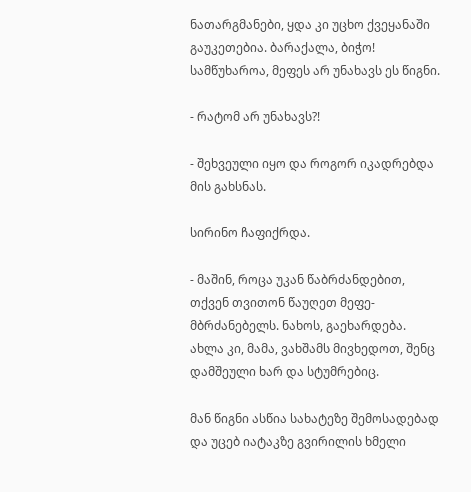ნათარგმანები, ყდა კი უცხო ქვეყანაში გაუკეთებია. ბარაქალა, ბიჭო! სამწუხაროა, მეფეს არ უნახავს ეს წიგნი.

- რატომ არ უნახავს?!

- შეხვეული იყო და როგორ იკადრებდა მის გახსნას.

სირინო ჩაფიქრდა.

- მაშინ, როცა უკან წაბრძანდებით, თქვენ თვითონ წაუღეთ მეფე-მბრძანებელს. ნახოს, გაეხარდება. ახლა კი, მამა, ვახშამს მივხედოთ, შენც დამშეული ხარ და სტუმრებიც.

მან წიგნი ასწია სახატეზე შემოსადებად და უცებ იატაკზე გვირილის ხმელი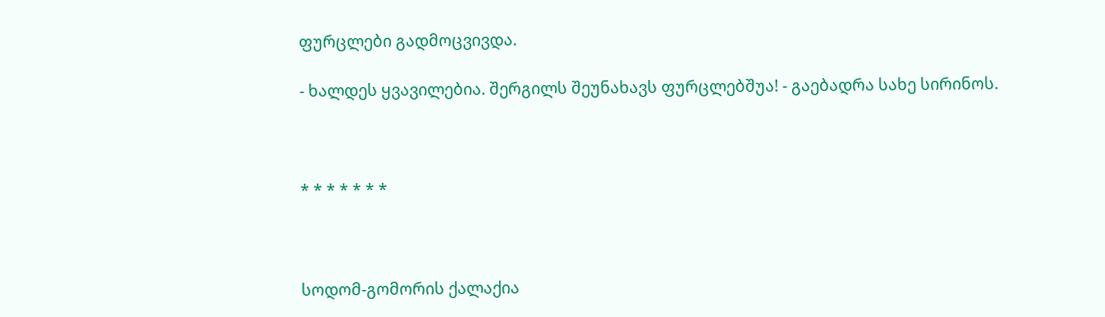ფურცლები გადმოცვივდა.

- ხალდეს ყვავილებია. შერგილს შეუნახავს ფურცლებშუა! - გაებადრა სახე სირინოს.



* * * * * * *



სოდომ-გომორის ქალაქია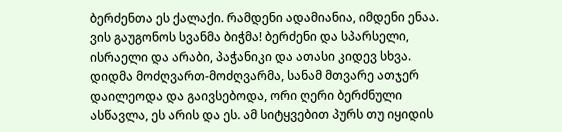ბერძენთა ეს ქალაქი. რამდენი ადამიანია, იმდენი ენაა. ვის გაუგონოს სვანმა ბიჭმა! ბერძენი და სპარსელი, ისრაელი და არაბი, პაჭანიკი და ათასი კიდევ სხვა. დიდმა მოძღვართ-მოძღვარმა, სანამ მთვარე ათჯერ დაილეოდა და გაივსებოდა, ორი ღერი ბერძნული ასწავლა, ეს არის და ეს. ამ სიტყვებით პურს თუ იყიდის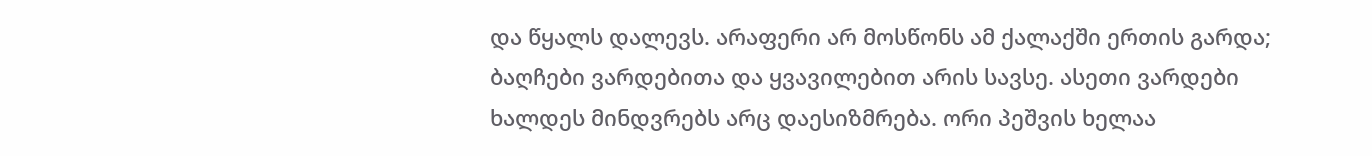და წყალს დალევს. არაფერი არ მოსწონს ამ ქალაქში ერთის გარდა; ბაღჩები ვარდებითა და ყვავილებით არის სავსე. ასეთი ვარდები ხალდეს მინდვრებს არც დაესიზმრება. ორი პეშვის ხელაა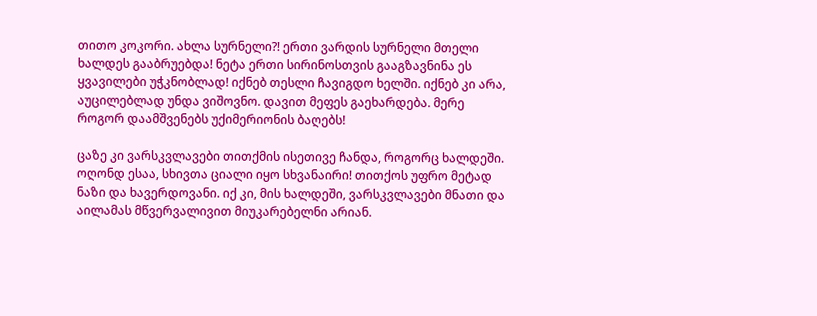თითო კოკორი. ახლა სურნელი?! ერთი ვარდის სურნელი მთელი ხალდეს გააბრუებდა! ნეტა ერთი სირინოსთვის გააგზავნინა ეს ყვავილები უჭკნობლად! იქნებ თესლი ჩავიგდო ხელში. იქნებ კი არა, აუცილებლად უნდა ვიშოვნო. დავით მეფეს გაეხარდება. მერე როგორ დაამშვენებს უქიმერიონის ბაღებს!

ცაზე კი ვარსკვლავები თითქმის ისეთივე ჩანდა, როგორც ხალდეში. ოღონდ ესაა, სხივთა ციალი იყო სხვანაირი! თითქოს უფრო მეტად ნაზი და ხავერდოვანი. იქ კი, მის ხალდეში, ვარსკვლავები მნათი და აილამას მწვერვალივით მიუკარებელნი არიან.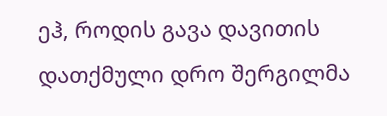ეჰ, როდის გავა დავითის დათქმული დრო შერგილმა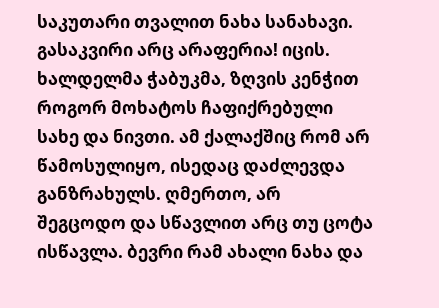საკუთარი თვალით ნახა სანახავი. გასაკვირი არც არაფერია! იცის. ხალდელმა ჭაბუკმა, ზღვის კენჭით როგორ მოხატოს ჩაფიქრებული სახე და ნივთი. ამ ქალაქშიც რომ არ წამოსულიყო, ისედაც დაძლევდა განზრახულს. ღმერთო, არ შეგცოდო და სწავლით არც თუ ცოტა ისწავლა. ბევრი რამ ახალი ნახა და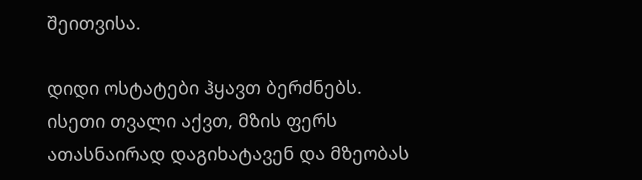შეითვისა.

დიდი ოსტატები ჰყავთ ბერძნებს. ისეთი თვალი აქვთ, მზის ფერს ათასნაირად დაგიხატავენ და მზეობას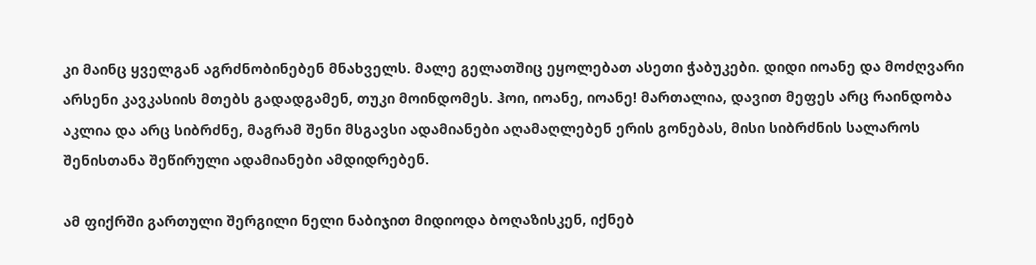კი მაინც ყველგან აგრძნობინებენ მნახველს. მალე გელათშიც ეყოლებათ ასეთი ჭაბუკები. დიდი იოანე და მოძღვარი არსენი კავკასიის მთებს გადადგამენ, თუკი მოინდომეს. ჰოი, იოანე, იოანე! მართალია, დავით მეფეს არც რაინდობა აკლია და არც სიბრძნე, მაგრამ შენი მსგავსი ადამიანები აღამაღლებენ ერის გონებას, მისი სიბრძნის სალაროს შენისთანა შეწირული ადამიანები ამდიდრებენ.

ამ ფიქრში გართული შერგილი ნელი ნაბიჯით მიდიოდა ბოღაზისკენ, იქნებ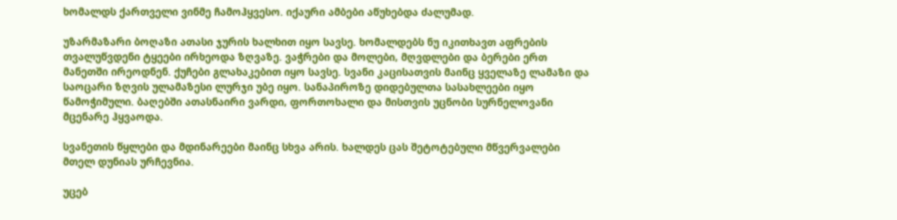ხომალდს ქართველი ვინმე ჩამოჰყვესო. იქაური ამბები აწუხებდა ძალუმად.

უზარმაზარი ბოღაზი ათასი ჯურის ხალხით იყო სავსე. ხომალდებს ნუ იკითხავთ აფრების თვალუწვდენი ტყეები ირხეოდა ზღვაზე. ვაჭრები და მოლები, მღვდლები და ბერები ერთ მანეთში ირეოდნენ. ქუჩები გლახაკებით იყო სავსე. სვანი კაცისათვის მაინც ყველაზე ლამაზი და საოცარი ზღვის ულამაზესი ლურჯი უბე იყო. სანაპიროზე დიდებულთა სასახლეები იყო წამოჭიმული. ბაღებში ათასნაირი ვარდი, ფორთოხალი და მისთვის უცნობი სურნელოვანი მცენარე ჰყვაოდა.

სვანეთის წყლები და მდინარეები მაინც სხვა არის. ხალდეს ცას შეტოტებული მწვერვალები მთელ დუნიას ურჩევნია.

უცებ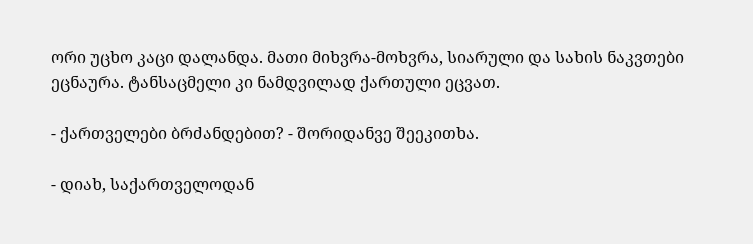ორი უცხო კაცი დალანდა. მათი მიხვრა-მოხვრა, სიარული და სახის ნაკვთები ეცნაურა. ტანსაცმელი კი ნამდვილად ქართული ეცვათ.

- ქართველები ბრძანდებით? - შორიდანვე შეეკითხა.

- დიახ, საქართველოდან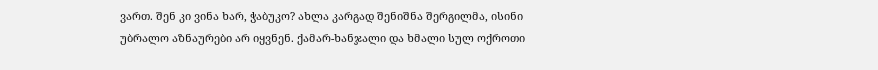ვართ. შენ კი ვინა ხარ, ჭაბუკო? ახლა კარგად შენიშნა შერგილმა, ისინი უბრალო აზნაურები არ იყვნენ. ქამარ-ხანჯალი და ხმალი სულ ოქროთი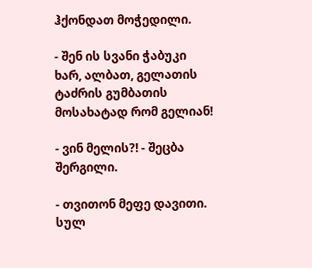ჰქონდათ მოჭედილი.

- შენ ის სვანი ჭაბუკი ხარ, ალბათ, გელათის ტაძრის გუმბათის მოსახატად რომ გელიან!

- ვინ მელის?! - შეცბა შერგილი.

- თვითონ მეფე დავითი. სულ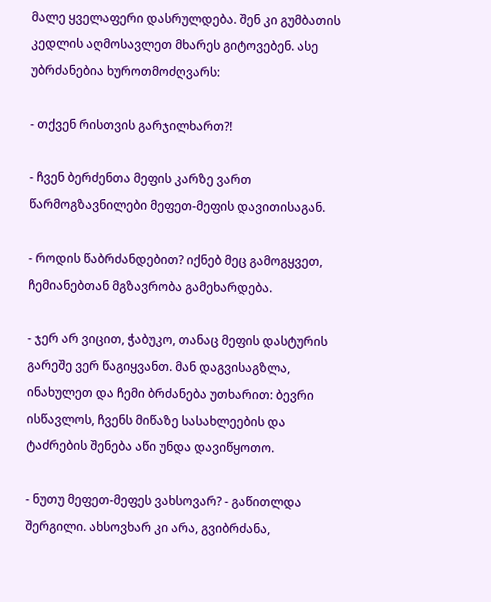მალე ყველაფერი დასრულდება. შენ კი გუმბათის კედლის აღმოსავლეთ მხარეს გიტოვებენ. ასე უბრძანებია ხუროთმოძღვარს:

- თქვენ რისთვის გარჯილხართ?!

- ჩვენ ბერძენთა მეფის კარზე ვართ წარმოგზავნილები მეფეთ-მეფის დავითისაგან.

- როდის წაბრძანდებით? იქნებ მეც გამოგყვეთ, ჩემიანებთან მგზავრობა გამეხარდება.

- ჯერ არ ვიცით, ჭაბუკო, თანაც მეფის დასტურის გარეშე ვერ წაგიყვანთ. მან დაგვისაგზლა, ინახულეთ და ჩემი ბრძანება უთხარით: ბევრი ისწავლოს, ჩვენს მიწაზე სასახლეების და ტაძრების შენება აწი უნდა დავიწყოთო.

- ნუთუ მეფეთ-მეფეს ვახსოვარ? - გაწითლდა შერგილი. ახსოვხარ კი არა, გვიბრძანა,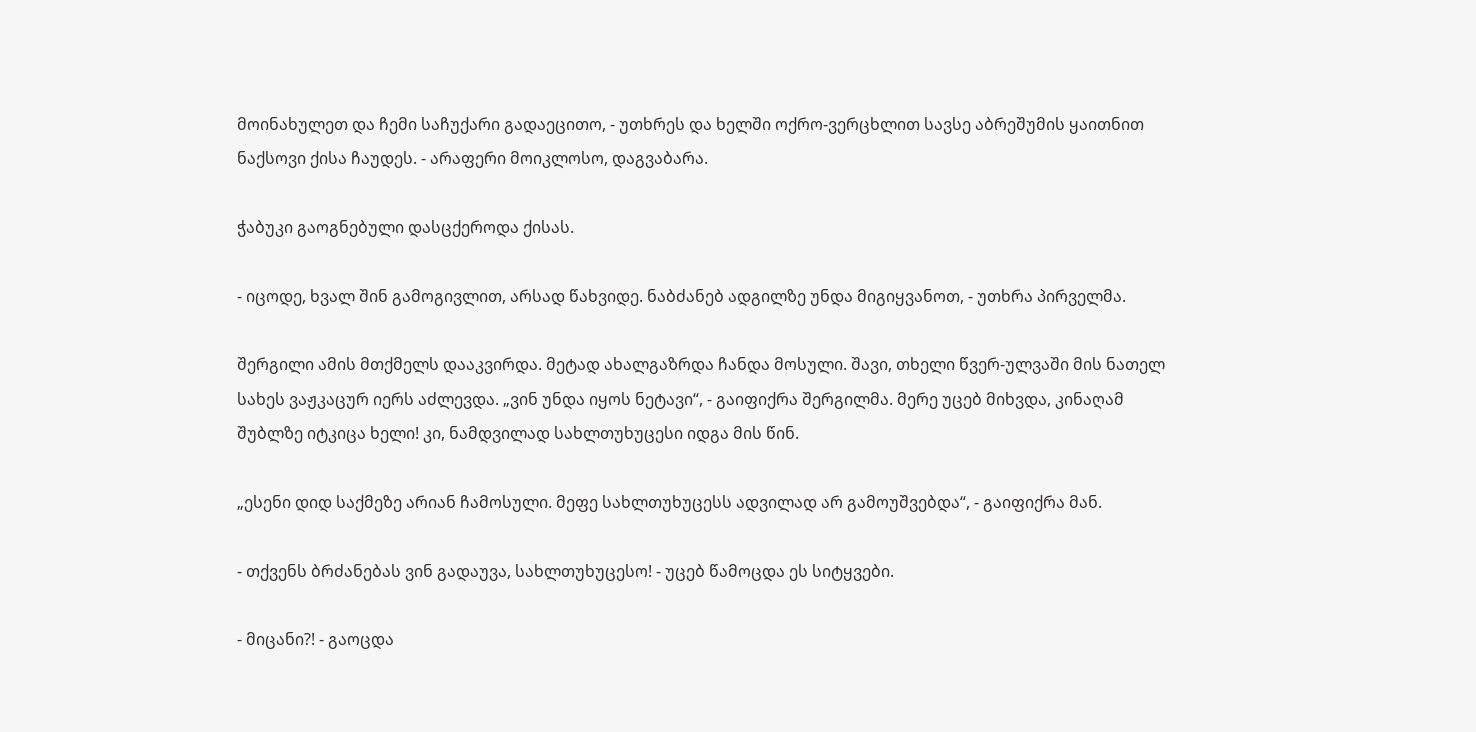მოინახულეთ და ჩემი საჩუქარი გადაეცითო, - უთხრეს და ხელში ოქრო-ვერცხლით სავსე აბრეშუმის ყაითნით ნაქსოვი ქისა ჩაუდეს. - არაფერი მოიკლოსო, დაგვაბარა.

ჭაბუკი გაოგნებული დასცქეროდა ქისას.

- იცოდე, ხვალ შინ გამოგივლით, არსად წახვიდე. ნაბძანებ ადგილზე უნდა მიგიყვანოთ, - უთხრა პირველმა.

შერგილი ამის მთქმელს დააკვირდა. მეტად ახალგაზრდა ჩანდა მოსული. შავი, თხელი წვერ-ულვაში მის ნათელ სახეს ვაჟკაცურ იერს აძლევდა. „ვინ უნდა იყოს ნეტავი“, - გაიფიქრა შერგილმა. მერე უცებ მიხვდა, კინაღამ შუბლზე იტკიცა ხელი! კი, ნამდვილად სახლთუხუცესი იდგა მის წინ.

„ესენი დიდ საქმეზე არიან ჩამოსული. მეფე სახლთუხუცესს ადვილად არ გამოუშვებდა“, - გაიფიქრა მან.

- თქვენს ბრძანებას ვინ გადაუვა, სახლთუხუცესო! - უცებ წამოცდა ეს სიტყვები.

- მიცანი?! - გაოცდა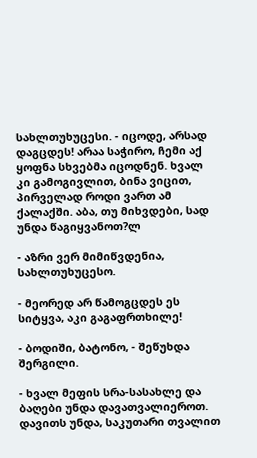სახლთუხუცესი. - იცოდე, არსად დაგცდეს! არაა საჭირო, ჩემი აქ ყოფნა სხვებმა იცოდნენ. ხვალ კი გამოგივლით, ბინა ვიცით, პირველად როდი ვართ ამ ქალაქში. აბა, თუ მიხვდები, სად უნდა წაგიყვანოთ?ლ

- აზრი ვერ მიმიწვდენია, სახლთუხუცესო.

- მეორედ არ წამოგცდეს ეს სიტყვა, აკი გაგაფრთხილე!

- ბოდიში, ბატონო, - შეწუხდა შერგილი.

- ხვალ მეფის სრა-სასახლე და ბაღები უნდა დავათვალიეროთ. დავითს უნდა, საკუთარი თვალით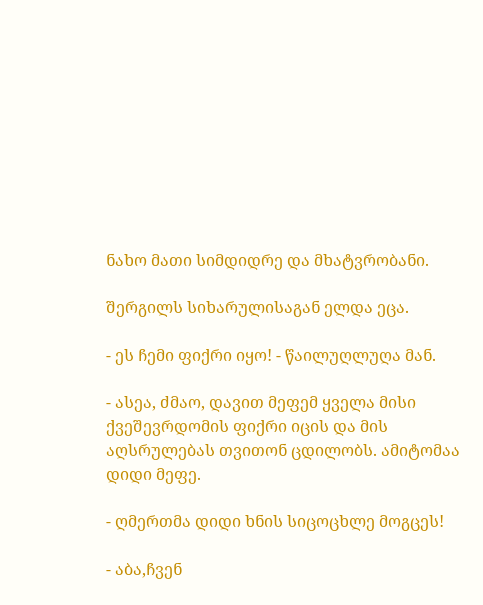ნახო მათი სიმდიდრე და მხატვრობანი.

შერგილს სიხარულისაგან ელდა ეცა.

- ეს ჩემი ფიქრი იყო! - წაილუღლუღა მან.

- ასეა, ძმაო, დავით მეფემ ყველა მისი ქვეშევრდომის ფიქრი იცის და მის აღსრულებას თვითონ ცდილობს. ამიტომაა დიდი მეფე.

- ღმერთმა დიდი ხნის სიცოცხლე მოგცეს!

- აბა,ჩვენ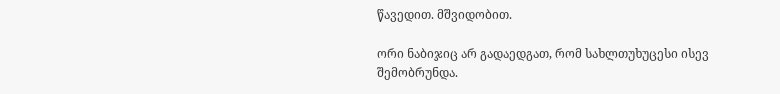წავედით. მშვიდობით.

ორი ნაბიჯიც არ გადაედგათ, რომ სახლთუხუცესი ისევ შემობრუნდა.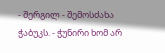- შერგილ - შემოსძახა ჭაბუკს. - ჭუნირი ხომ არ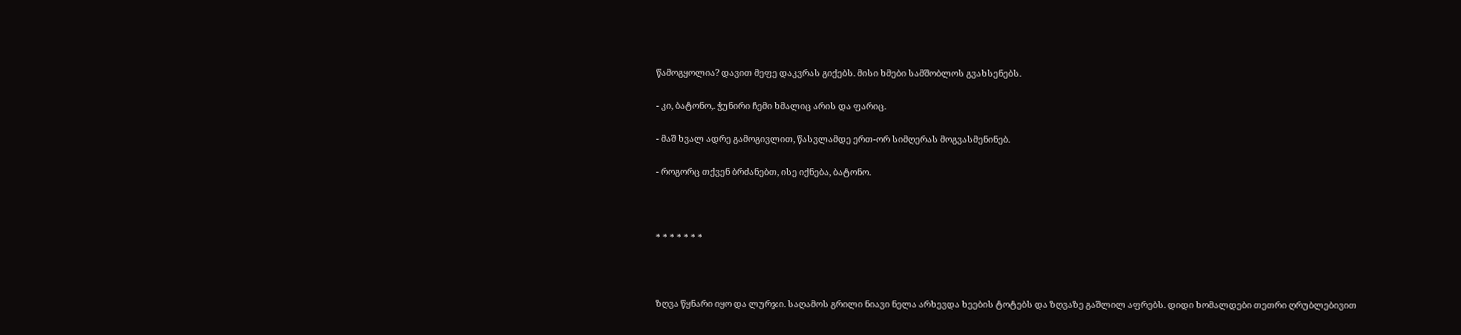წამოგყოლია? დავით მეფე დაკვრას გიქებს. მისი ხმები სამშობლოს გვახსენებს.

- კი, ბატონო,. ჭუნირი ჩემი ხმალიც არის და ფარიც.

- მაშ ხვალ ადრე გამოგივლით, წასვლამდე ერთ-ორ სიმღერას მოგვასმენინებ.

- როგორც თქვენ ბრძანებთ, ისე იქნება, ბატონო.



* * * * * * *



ზღვა წყნარი იყო და ლურჯი. საღამოს გრილი ნიავი ნელა არხევდა ხეების ტოტებს და ზღვაზე გაშლილ აფრებს. დიდი ხომალდები თეთრი ღრუბლებივით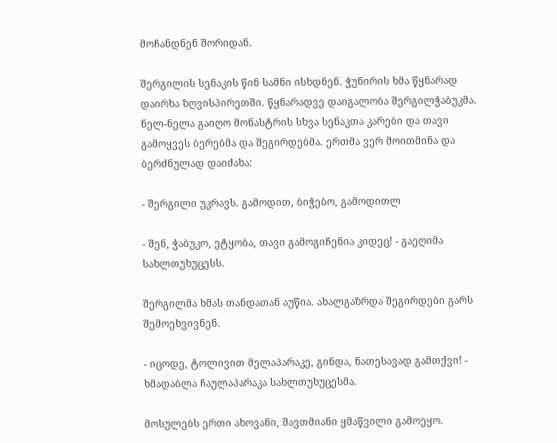მოჩანდნენ შორიდან.

შერგილის სენაკის წინ სამნი ისხდნენ. ჭუნირის ხმა წყნარად დაირხა ზღვისპირეთში. წყნარადვე დაიგალობა შერგილჭაბუკმა. ნელ-ნელა გაიღო მონასტრის სხვა სენაკთა კარები და თავი გამოყვეს ბერებმა და შეგირდებმა. ერთმა ვერ მოითმინა და ბერძნულად დაიძახა:

- შერგილი უკრავს. გამოდით, ბიჭებო, გამოდითლ

- შენ, ჭაბუკო, ეტყობა, თავი გამოგიჩენია კიდეც! - გაეღიმა სახლთუხუცესს.

შერგილმა ხმას თანდათან აუწია. ახალგაზრდა შეგირდები გარს შემოეხვივნენ.

- იცოდე, ტოლივით მელაპარაკე, გინდა, ნათესავად გამთქვი! - ხმადაბლა ჩაულაპარაკა სახლთუხუცესმა.

მოსულებს ერთი ახოვანი, შავთმიანი ყმაწვილი გამოეყო.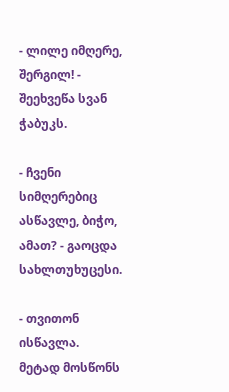- ლილე იმღერე, შერგილ! - შეეხვეწა სვან ჭაბუკს.

- ჩვენი სიმღერებიც ასწავლე, ბიჭო, ამათ? - გაოცდა სახლთუხუცესი.

- თვითონ ისწავლა. მეტად მოსწონს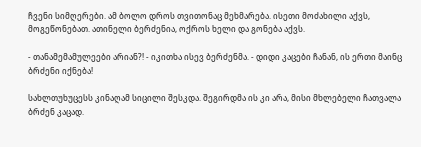ჩვენი სიმღერები. ამ ბოლო დროს თვითონაც მეხმარება. ისეთი მოძახილი აქვს, მოგეწონებათ. ათინელი ბერძენია, ოქროს ხელი და გონება აქვს.

- თანამემამულეები არიან?! - იკითხა ისევ ბერძენმა. - დიდი კაცები ჩანან, ის ერთი მაინც ბრძენი იქნება!

სახლთუხუცესს კინაღამ სიცილი შესკდა. შეგირდმა ის კი არა, მისი მხლებელი ჩათვალა ბრძენ კაცად.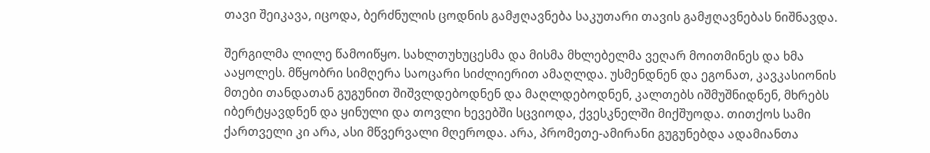თავი შეიკავა, იცოდა, ბერძნულის ცოდნის გამჟღავნება საკუთარი თავის გამჟღავნებას ნიშნავდა.

შერგილმა ლილე წამოიწყო. სახლთუხუცესმა და მისმა მხლებელმა ვეღარ მოითმინეს და ხმა ააყოლეს. მწყობრი სიმღერა საოცარი სიძლიერით ამაღლდა. უსმენდნენ და ეგონათ, კავკასიონის მთები თანდათან გუგუნით შიშვლდებოდნენ და მაღლდებოდნენ, კალთებს იშმუშნიდნენ, მხრებს იბერტყავდნენ და ყინული და თოვლი ხევებში სცვიოდა, ქვესკნელში მიქშუოდა. თითქოს სამი ქართველი კი არა, ასი მწვერვალი მღეროდა. არა, პრომეთე-ამირანი გუგუნებდა ადამიანთა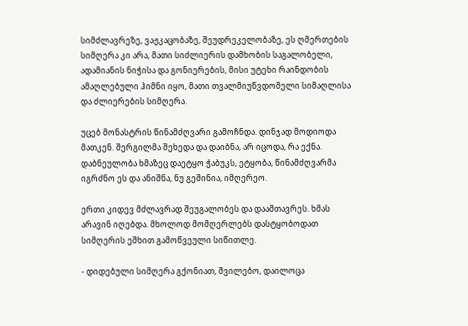სიმძლავრეზე, ვაჟკაცობაზე, შეუდრეკელობაზე, ეს ღმერთების სიმღერა კი არა, მათი სიძლიერის დამხობის საგალობელი, ადამიანის ნიჭისა და გონიერების, მისი უტეხი რაინდობის ამაღლებული ჰიმნი იყო, მათი თვალმიუწვდომელი სიმაღლისა და ძლიერების სიმღერა.

უცებ მონასტრის წინამძღვარი გამოჩნდა. დინჯად მოდიოდა მათკენ. შერგილმა შეხედა და დაიბნა, არ იცოდა, რა ექნა. დაბნეულობა ხმაზეც დაეტყო ჭაბუკს, ეტყობა, წინამძღვარმა იგრძნო ეს და ანიშნა, ნუ გეშინია, იმღერეო.

ერთი კიდევ მძლავრად შეუგალობეს და დაამთავრეს. ხმას არავინ იღებდა. მხოლოდ მომღერლებს დასტყობოდათ სიმღერის ეშხით გამოწვეული სიწითლე.

- დიდებული სიმღერა გქონიათ, შვილებო, დაილოცა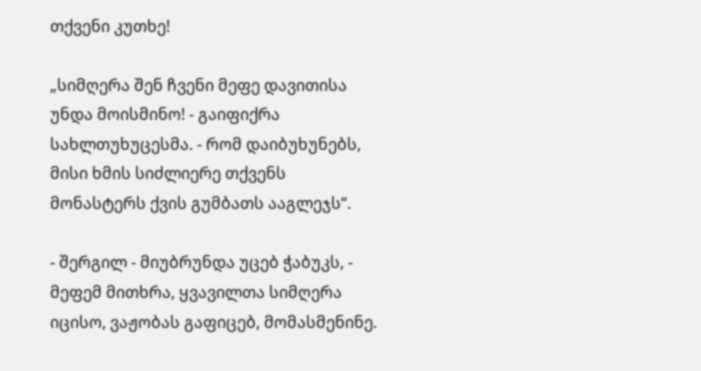თქვენი კუთხე!

„სიმღერა შენ ჩვენი მეფე დავითისა უნდა მოისმინო! - გაიფიქრა სახლთუხუცესმა. - რომ დაიბუხუნებს, მისი ხმის სიძლიერე თქვენს მონასტერს ქვის გუმბათს ააგლეჯს“.

- შერგილ - მიუბრუნდა უცებ ჭაბუკს, - მეფემ მითხრა, ყვავილთა სიმღერა იცისო, ვაჟობას გაფიცებ, მომასმენინე.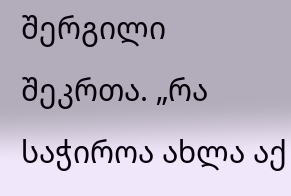შერგილი შეკრთა. „რა საჭიროა ახლა აქ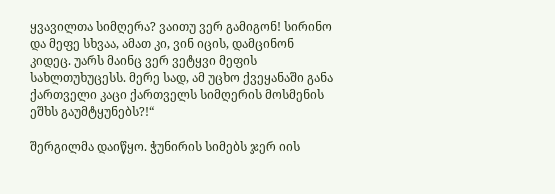ყვავილთა სიმღერა? ვაითუ ვერ გამიგონ! სირინო და მეფე სხვაა, ამათ კი, ვინ იცის, დამცინონ კიდეც. უარს მაინც ვერ ვეტყვი მეფის სახლთუხუცესს. მერე სად, ამ უცხო ქვეყანაში განა ქართველი კაცი ქართველს სიმღერის მოსმენის ეშხს გაუმტყუნებს?!“

შერგილმა დაიწყო. ჭუნირის სიმებს ჯერ იის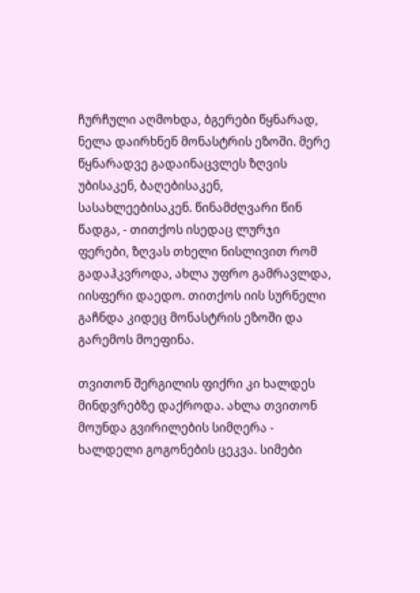ჩურჩული აღმოხდა, ბგერები წყნარად, ნელა დაირხნენ მონასტრის ეზოში. მერე წყნარადვე გადაინაცვლეს ზღვის უბისაკენ, ბაღებისაკენ, სასახლეებისაკენ. წინამძღვარი წინ წადგა, - თითქოს ისედაც ლურჯი ფერები, ზღვას თხელი ნისლივით რომ გადაჰკვროდა, ახლა უფრო გამრავლდა, იისფერი დაედო. თითქოს იის სურნელი გაჩნდა კიდეც მონასტრის ეზოში და გარემოს მოეფინა.

თვითონ შერგილის ფიქრი კი ხალდეს მინდვრებზე დაქროდა. ახლა თვითონ მოუნდა გვირილების სიმღერა - ხალდელი გოგონების ცეკვა. სიმები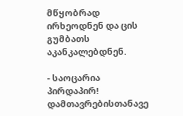მწყობრად ირხეოდნენ და ცის გუმბათს აკანკალებდნენ.

- საოცარია პირდაპირ! დამთავრებისთანავე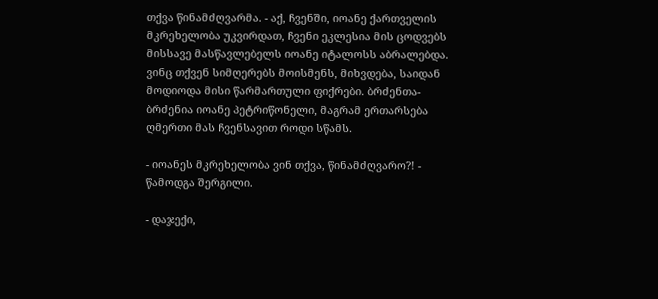თქვა წინამძღვარმა. - აქ, ჩვენში, იოანე ქართველის მკრეხელობა უკვირდათ, ჩვენი ეკლესია მის ცოდვებს მისსავე მასწავლებელს იოანე იტალოსს აბრალებდა. ვინც თქვენ სიმღერებს მოისმენს, მიხვდება, საიდან მოდიოდა მისი წარმართული ფიქრები. ბრძენთა-ბრძენია იოანე პეტრიწონელი, მაგრამ ერთარსება ღმერთი მას ჩვენსავით როდი სწამს.

- იოანეს მკრეხელობა ვინ თქვა, წინამძღვარო?! - წამოდგა შერგილი.

- დაჯექი,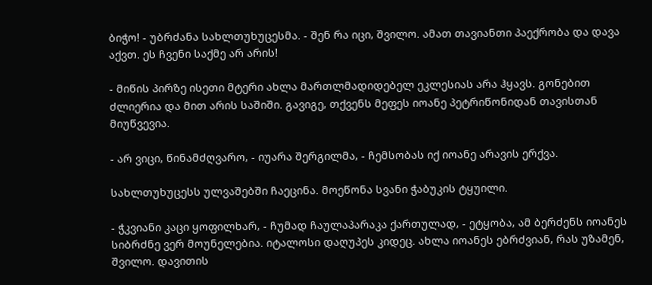ბიჭო! - უბრძანა სახლთუხუცესმა. - შენ რა იცი, შვილო. ამათ თავიანთი პაექრობა და დავა აქვთ. ეს ჩვენი საქმე არ არის!

- მიწის პირზე ისეთი მტერი ახლა მართლმადიდებელ ეკლესიას არა ჰყავს. გონებით ძლიერია და მით არის საშიში. გავიგე, თქვენს მეფეს იოანე პეტრიწონიდან თავისთან მიუწვევია.

- არ ვიცი, წინამძღვარო, - იუარა შერგილმა, - ჩემსობას იქ იოანე არავის ერქვა.

სახლთუხუცესს ულვაშებში ჩაეცინა. მოეწონა სვანი ჭაბუკის ტყუილი.

- ჭკვიანი კაცი ყოფილხარ, - ჩუმად ჩაულაპარაკა ქართულად, - ეტყობა, ამ ბერძენს იოანეს სიბრძნე ვერ მოუნელებია. იტალოსი დაღუპეს კიდეც. ახლა იოანეს ებრძვიან, რას უზამენ, შვილო. დავითის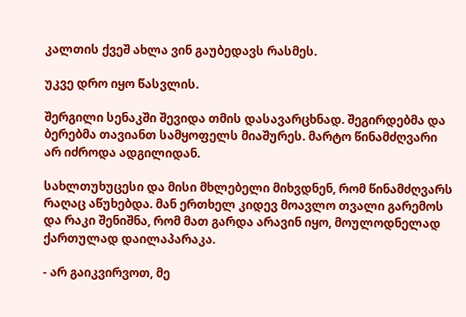კალთის ქვეშ ახლა ვინ გაუბედავს რასმეს.

უკვე დრო იყო წასვლის.

შერგილი სენაკში შევიდა თმის დასავარცხნად. შეგირდებმა და ბერებმა თავიანთ სამყოფელს მიაშურეს. მარტო წინამძღვარი არ იძროდა ადგილიდან.

სახლთუხუცესი და მისი მხლებელი მიხვდნენ, რომ წინამძღვარს რაღაც აწუხებდა. მან ერთხელ კიდევ მოავლო თვალი გარემოს და რაკი შენიშნა, რომ მათ გარდა არავინ იყო, მოულოდნელად ქართულად დაილაპარაკა.

- არ გაიკვირვოთ, მე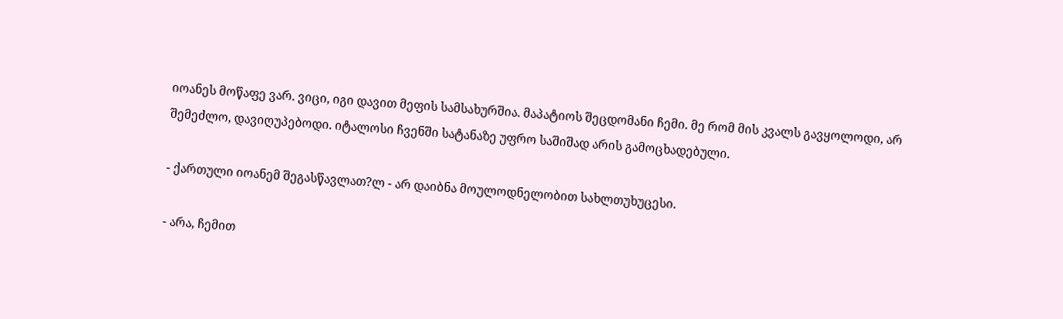იოანეს მოწაფე ვარ. ვიცი, იგი დავით მეფის სამსახურშია. მაპატიოს შეცდომანი ჩემი. მე რომ მის კვალს გავყოლოდი, არ შემეძლო, დავიღუპებოდი. იტალოსი ჩვენში სატანაზე უფრო საშიშად არის გამოცხადებული.

- ქართული იოანემ შეგასწავლათ?ლ - არ დაიბნა მოულოდნელობით სახლთუხუცესი.

- არა, ჩემით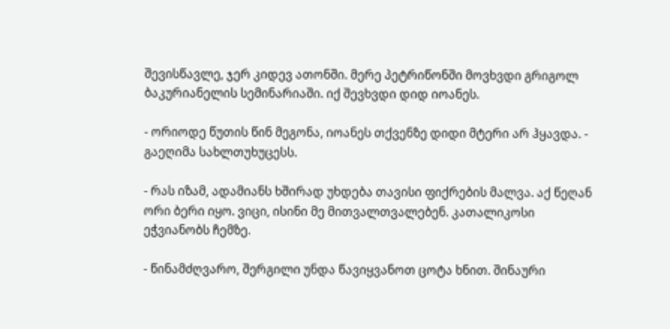შევისწავლე, ჯერ კიდევ ათონში. მერე პეტრიწონში მოვხვდი გრიგოლ ბაკურიანელის სემინარიაში. იქ შევხვდი დიდ იოანეს.

- ორიოდე წუთის წინ მეგონა, იოანეს თქვენზე დიდი მტერი არ ჰყავდა. - გაეღიმა სახლთუხუცესს.

- რას იზამ, ადამიანს ხშირად უხდება თავისი ფიქრების მალვა. აქ წეღან ორი ბერი იყო. ვიცი, ისინი მე მითვალთვალებენ. კათალიკოსი ეჭვიანობს ჩემზე.

- წინამძღვარო, შერგილი უნდა წავიყვანოთ ცოტა ხნით. შინაური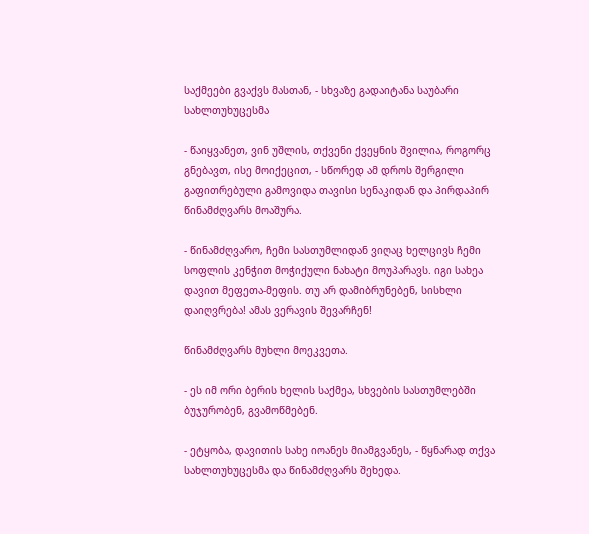საქმეები გვაქვს მასთან, - სხვაზე გადაიტანა საუბარი სახლთუხუცესმა

- წაიყვანეთ, ვინ უშლის, თქვენი ქვეყნის შვილია, როგორც გნებავთ, ისე მოიქეცით, - სწორედ ამ დროს შერგილი გაფითრებული გამოვიდა თავისი სენაკიდან და პირდაპირ წინამძღვარს მოაშურა.

- წინამძღვარო, ჩემი სასთუმლიდან ვიღაც ხელცივს ჩემი სოფლის კენჭით მოჭიქული ნახატი მოუპარავს. იგი სახეა დავით მეფეთა-მეფის. თუ არ დამიბრუნებენ, სისხლი დაიღვრება! ამას ვერავის შევარჩენ!

წინამძღვარს მუხლი მოეკვეთა.

- ეს იმ ორი ბერის ხელის საქმეა, სხვების სასთუმლებში ბუჯურობენ, გვამოწმებენ.

- ეტყობა, დავითის სახე იოანეს მიამგვანეს, - წყნარად თქვა სახლთუხუცესმა და წინამძღვარს შეხედა.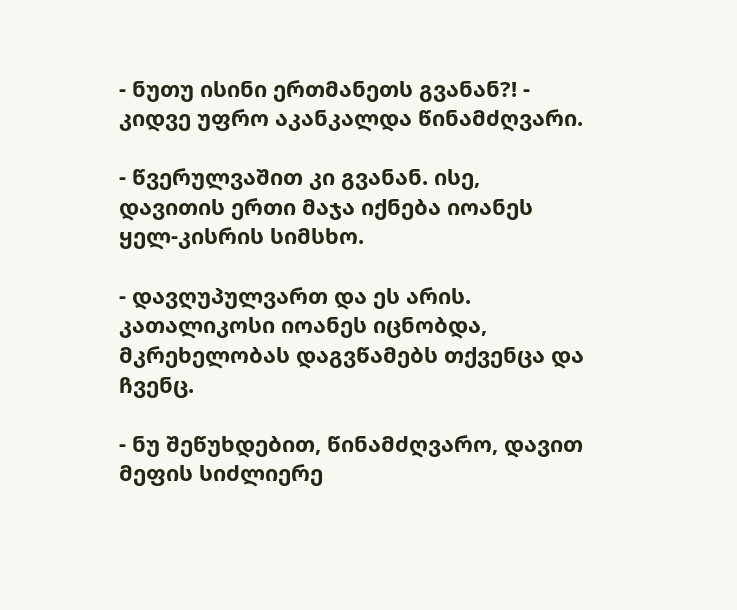- ნუთუ ისინი ერთმანეთს გვანან?! - კიდვე უფრო აკანკალდა წინამძღვარი.

- წვერულვაშით კი გვანან. ისე, დავითის ერთი მაჯა იქნება იოანეს ყელ-კისრის სიმსხო.

- დავღუპულვართ და ეს არის. კათალიკოსი იოანეს იცნობდა, მკრეხელობას დაგვწამებს თქვენცა და ჩვენც.

- ნუ შეწუხდებით, წინამძღვარო, დავით მეფის სიძლიერე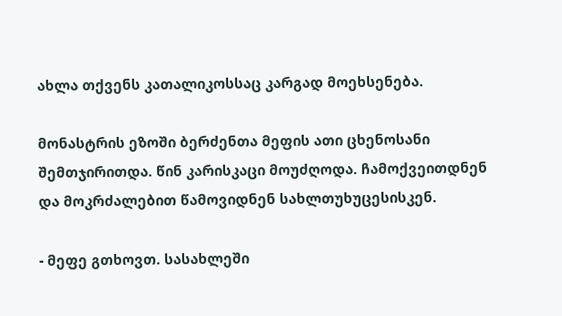ახლა თქვენს კათალიკოსსაც კარგად მოეხსენება.

მონასტრის ეზოში ბერძენთა მეფის ათი ცხენოსანი შემთჯირითდა. წინ კარისკაცი მოუძღოდა. ჩამოქვეითდნენ და მოკრძალებით წამოვიდნენ სახლთუხუცესისკენ.

- მეფე გთხოვთ. სასახლეში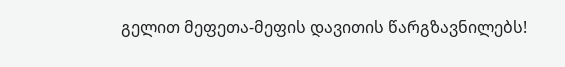გელით მეფეთა-მეფის დავითის წარგზავნილებს!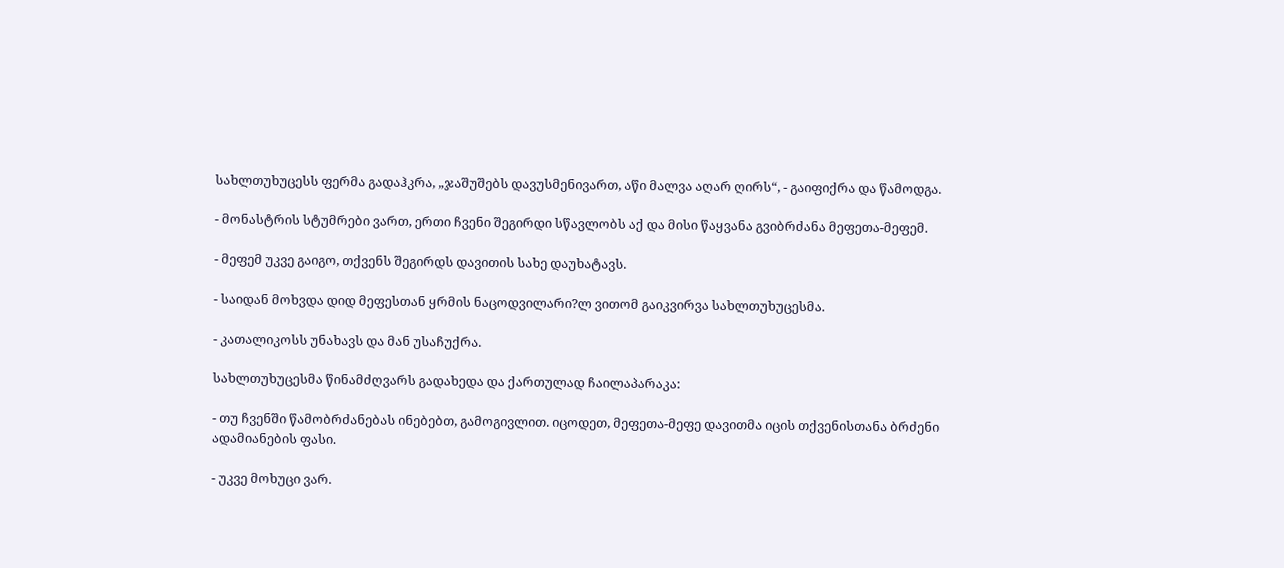სახლთუხუცესს ფერმა გადაჰკრა, „ჯაშუშებს დავუსმენივართ, აწი მალვა აღარ ღირს“, - გაიფიქრა და წამოდგა.

- მონასტრის სტუმრები ვართ, ერთი ჩვენი შეგირდი სწავლობს აქ და მისი წაყვანა გვიბრძანა მეფეთა-მეფემ.

- მეფემ უკვე გაიგო, თქვენს შეგირდს დავითის სახე დაუხატავს.

- საიდან მოხვდა დიდ მეფესთან ყრმის ნაცოდვილარი?ლ ვითომ გაიკვირვა სახლთუხუცესმა.

- კათალიკოსს უნახავს და მან უსაჩუქრა.

სახლთუხუცესმა წინამძღვარს გადახედა და ქართულად ჩაილაპარაკა:

- თუ ჩვენში წამობრძანებას ინებებთ, გამოგივლით. იცოდეთ, მეფეთა-მეფე დავითმა იცის თქვენისთანა ბრძენი ადამიანების ფასი.

- უკვე მოხუცი ვარ.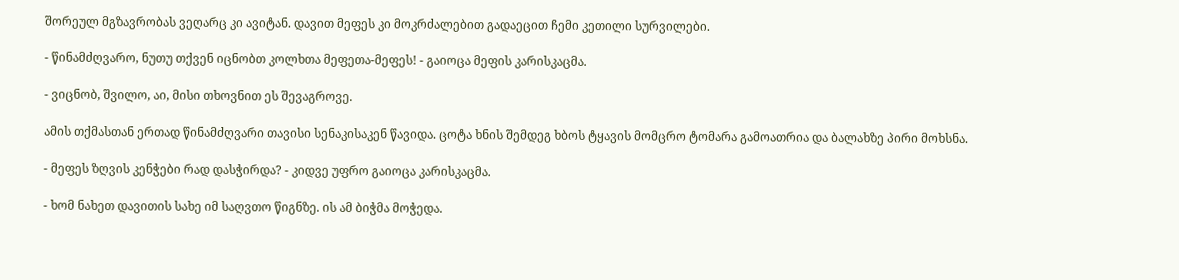შორეულ მგზავრობას ვეღარც კი ავიტან. დავით მეფეს კი მოკრძალებით გადაეცით ჩემი კეთილი სურვილები.

- წინამძღვარო, ნუთუ თქვენ იცნობთ კოლხთა მეფეთა-მეფეს! - გაიოცა მეფის კარისკაცმა.

- ვიცნობ, შვილო, აი, მისი თხოვნით ეს შევაგროვე.

ამის თქმასთან ერთად წინამძღვარი თავისი სენაკისაკენ წავიდა. ცოტა ხნის შემდეგ ხბოს ტყავის მომცრო ტომარა გამოათრია და ბალახზე პირი მოხსნა.

- მეფეს ზღვის კენჭები რად დასჭირდა? - კიდვე უფრო გაიოცა კარისკაცმა.

- ხომ ნახეთ დავითის სახე იმ საღვთო წიგნზე. ის ამ ბიჭმა მოჭედა.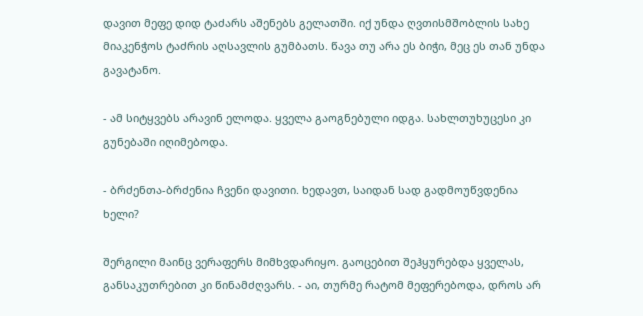დავით მეფე დიდ ტაძარს აშენებს გელათში. იქ უნდა ღვთისმშობლის სახე მიაკენჭოს ტაძრის აღსავლის გუმბათს. წავა თუ არა ეს ბიჭი, მეც ეს თან უნდა გავატანო.

- ამ სიტყვებს არავინ ელოდა. ყველა გაოგნებული იდგა. სახლთუხუცესი კი გუნებაში იღიმებოდა.

- ბრძენთა-ბრძენია ჩვენი დავითი. ხედავთ, საიდან სად გადმოუწვდენია ხელი?

შერგილი მაინც ვერაფერს მიმხვდარიყო. გაოცებით შეჰყურებდა ყველას, განსაკუთრებით კი წინამძღვარს. - აი, თურმე რატომ მეფერებოდა, დროს არ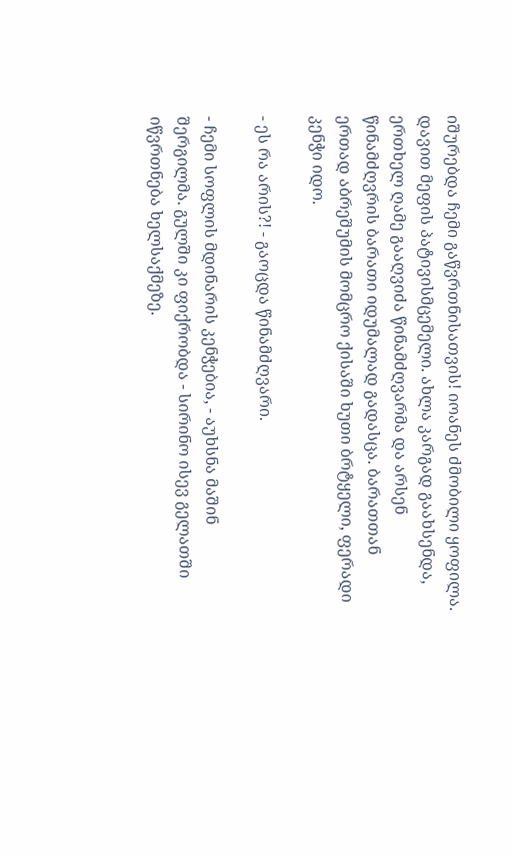იშურებდა ჩემი გაწვრთნისათვის! იოანეს ძმობილი ყოფილა. დავით მეფის პატივისმცემელი. ახლა კარგად გაახსენდა, ერთხელ ღამე გააღვიძა წინამძღვარმა და არსენ წინამძღვრის ბარათი იდუმალად გადასცა. ბარათთან ერთად აბრეშუმის მომცრო ქისაში ხუთი ბრტყელი, ფერადი კენჭი იდო.

- ეს რა არის?! - გაოცდა წინამძღვარი.

- ჩემი სოფლის მდინარის კენჭებია, - აუხსნა მაშინ შერგილმა. გულში კი ფიქრობდა - სირინო ისევ გელათში იწვრთნება ხელსაქმეზე.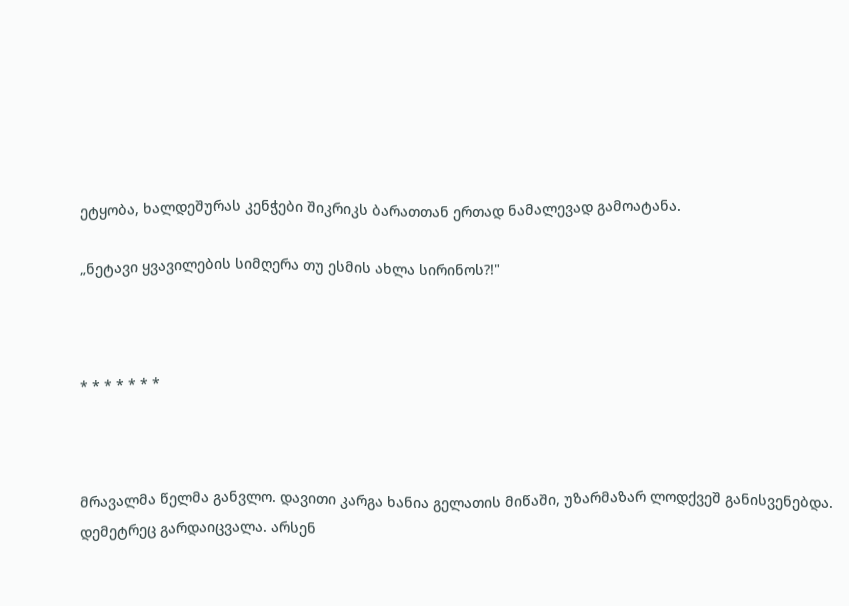ეტყობა, ხალდეშურას კენჭები შიკრიკს ბარათთან ერთად ნამალევად გამოატანა.

„ნეტავი ყვავილების სიმღერა თუ ესმის ახლა სირინოს?!"



* * * * * * *



მრავალმა წელმა განვლო. დავითი კარგა ხანია გელათის მიწაში, უზარმაზარ ლოდქვეშ განისვენებდა. დემეტრეც გარდაიცვალა. არსენ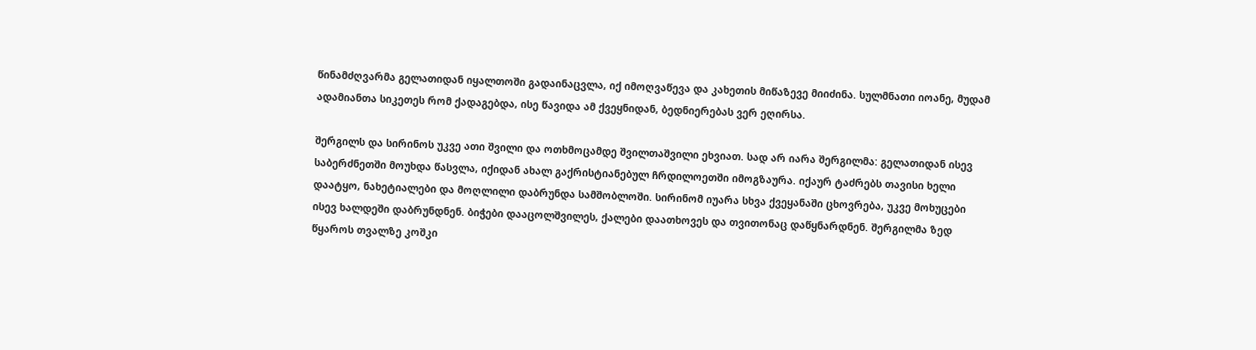წინამძღვარმა გელათიდან იყალთოში გადაინაცვლა, იქ იმოღვაწევა და კახეთის მიწაზევე მიიძინა. სულმნათი იოანე, მუდამ ადამიანთა სიკეთეს რომ ქადაგებდა, ისე წავიდა ამ ქვეყნიდან, ბედნიერებას ვერ ეღირსა.

შერგილს და სირინოს უკვე ათი შვილი და ოთხმოცამდე შვილთაშვილი ეხვიათ. სად არ იარა შერგილმა: გელათიდან ისევ საბერძნეთში მოუხდა წასვლა, იქიდან ახალ გაქრისტიანებულ ჩრდილოეთში იმოგზაურა. იქაურ ტაძრებს თავისი ხელი დაატყო, ნახეტიალები და მოღლილი დაბრუნდა სამშობლოში. სირინომ იუარა სხვა ქვეყანაში ცხოვრება, უკვე მოხუცები ისევ ხალდეში დაბრუნდნენ. ბიჭები დააცოლშვილეს, ქალები დაათხოვეს და თვითონაც დაწყნარდნენ. შერგილმა ზედ წყაროს თვალზე კოშკი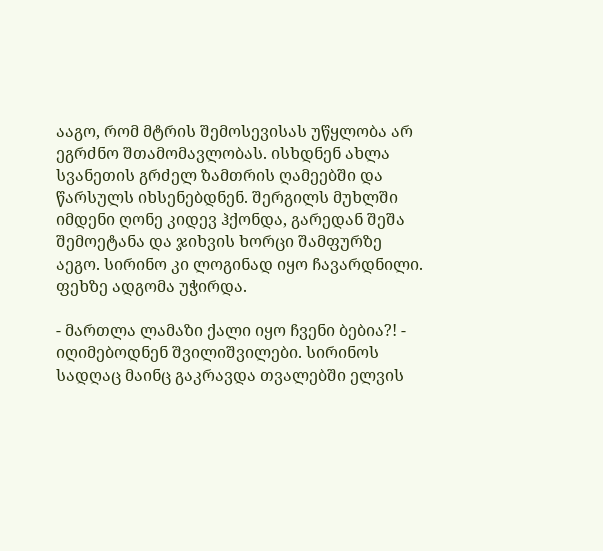ააგო, რომ მტრის შემოსევისას უწყლობა არ ეგრძნო შთამომავლობას. ისხდნენ ახლა სვანეთის გრძელ ზამთრის ღამეებში და წარსულს იხსენებდნენ. შერგილს მუხლში იმდენი ღონე კიდევ ჰქონდა, გარედან შეშა შემოეტანა და ჯიხვის ხორცი შამფურზე აეგო. სირინო კი ლოგინად იყო ჩავარდნილი. ფეხზე ადგომა უჭირდა.

- მართლა ლამაზი ქალი იყო ჩვენი ბებია?! - იღიმებოდნენ შვილიშვილები. სირინოს სადღაც მაინც გაკრავდა თვალებში ელვის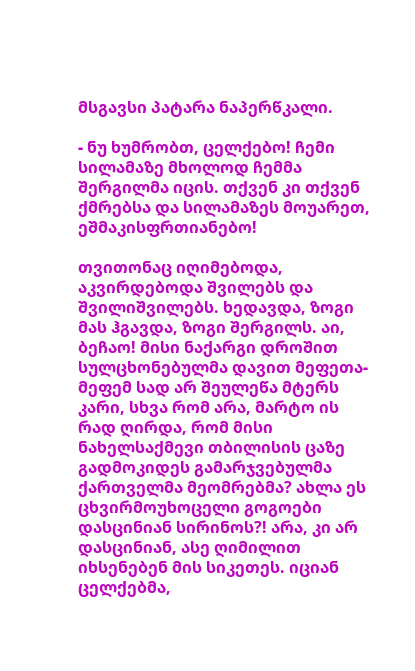მსგავსი პატარა ნაპერწკალი.

- ნუ ხუმრობთ, ცელქებო! ჩემი სილამაზე მხოლოდ ჩემმა შერგილმა იცის. თქვენ კი თქვენ ქმრებსა და სილამაზეს მოუარეთ, ეშმაკისფრთიანებო!

თვითონაც იღიმებოდა, აკვირდებოდა შვილებს და შვილიშვილებს. ხედავდა, ზოგი მას ჰგავდა, ზოგი შერგილს. აი, ბეჩაო! მისი ნაქარგი დროშით სულცხონებულმა დავით მეფეთა-მეფემ სად არ შეულეწა მტერს კარი, სხვა რომ არა, მარტო ის რად ღირდა, რომ მისი ნახელსაქმევი თბილისის ცაზე გადმოკიდეს გამარჯვებულმა ქართველმა მეომრებმა? ახლა ეს ცხვირმოუხოცელი გოგოები დასცინიან სირინოს?! არა, კი არ დასცინიან, ასე ღიმილით იხსენებენ მის სიკეთეს. იციან ცელქებმა,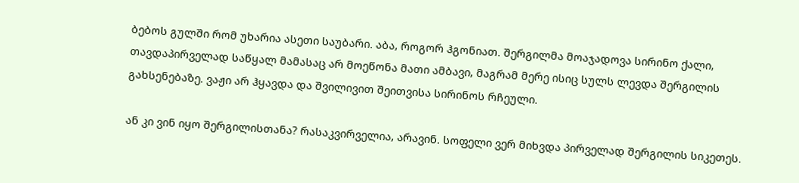ბებოს გულში რომ უხარია ასეთი საუბარი. აბა, როგორ ჰგონიათ. შერგილმა მოაჯადოვა სირინო ქალი, თავდაპირველად საწყალ მამასაც არ მოეწონა მათი ამბავი, მაგრამ მერე ისიც სულს ლევდა შერგილის გახსენებაზე. ვაჟი არ ჰყავდა და შვილივით შეითვისა სირინოს რჩეული.

ან კი ვინ იყო შერგილისთანა? რასაკვირველია, არავინ. სოფელი ვერ მიხვდა პირველად შერგილის სიკეთეს.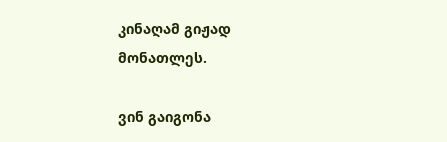კინაღამ გიჟად მონათლეს.

ვინ გაიგონა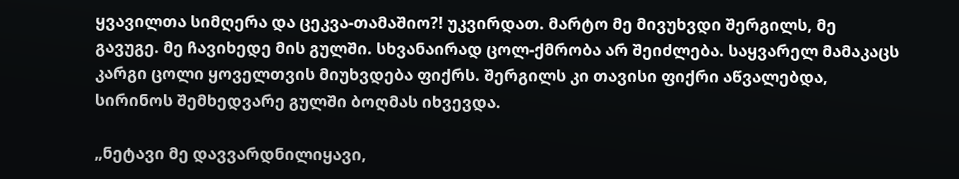ყვავილთა სიმღერა და ცეკვა-თამაშიო?! უკვირდათ. მარტო მე მივუხვდი შერგილს, მე გავუგე. მე ჩავიხედე მის გულში. სხვანაირად ცოლ-ქმრობა არ შეიძლება. საყვარელ მამაკაცს კარგი ცოლი ყოველთვის მიუხვდება ფიქრს. შერგილს კი თავისი ფიქრი აწვალებდა, სირინოს შემხედვარე გულში ბოღმას იხვევდა.

„ნეტავი მე დავვარდნილიყავი,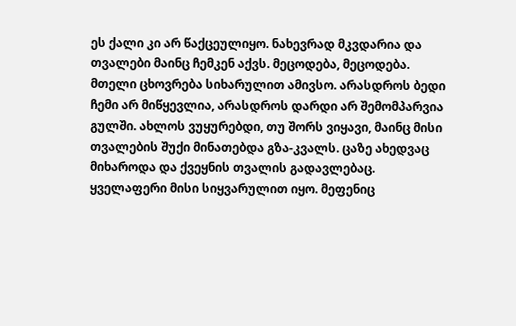ეს ქალი კი არ წაქცეულიყო. ნახევრად მკვდარია და თვალები მაინც ჩემკენ აქვს. მეცოდება, მეცოდება. მთელი ცხოვრება სიხარულით ამივსო. არასდროს ბედი ჩემი არ მიწყევლია, არასდროს დარდი არ შემომპარვია გულში. ახლოს ვუყურებდი, თუ შორს ვიყავი, მაინც მისი თვალების შუქი მინათებდა გზა-კვალს. ცაზე ახედვაც მიხაროდა და ქვეყნის თვალის გადავლებაც. ყველაფერი მისი სიყვარულით იყო. მეფენიც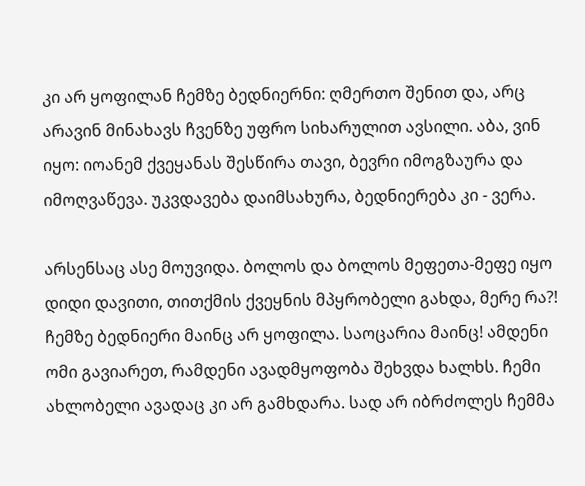კი არ ყოფილან ჩემზე ბედნიერნი: ღმერთო შენით და, არც არავინ მინახავს ჩვენზე უფრო სიხარულით ავსილი. აბა, ვინ იყო: იოანემ ქვეყანას შესწირა თავი, ბევრი იმოგზაურა და იმოღვაწევა. უკვდავება დაიმსახურა, ბედნიერება კი - ვერა.

არსენსაც ასე მოუვიდა. ბოლოს და ბოლოს მეფეთა-მეფე იყო დიდი დავითი, თითქმის ქვეყნის მპყრობელი გახდა, მერე რა?! ჩემზე ბედნიერი მაინც არ ყოფილა. საოცარია მაინც! ამდენი ომი გავიარეთ, რამდენი ავადმყოფობა შეხვდა ხალხს. ჩემი ახლობელი ავადაც კი არ გამხდარა. სად არ იბრძოლეს ჩემმა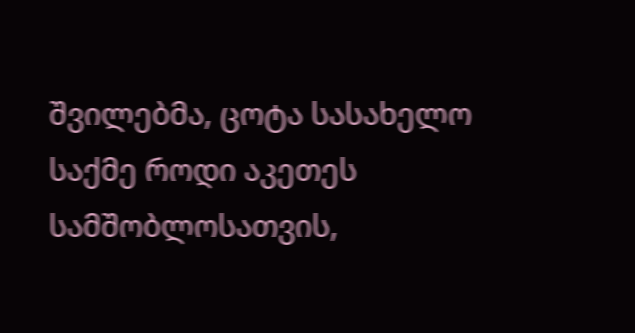შვილებმა, ცოტა სასახელო საქმე როდი აკეთეს სამშობლოსათვის,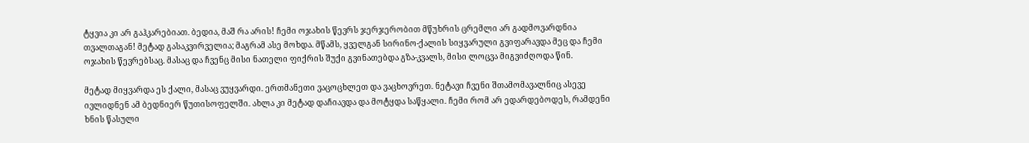ტყვია კი არ გაჰკარებიათ. ბედია, მაშ რა არის! ჩემი ოჯახის წევრს ჯერჯერობით მწუხრის ცრემლი არ გადმოვარდნია თვალთაგან! მეტად გასაკვირველია; მაგრამ ასე მოხდა. მწამს, ყველგან სირინო-ქალის სიყვარული გვიფარავდა მეც და ჩემი ოჯახის წევრებსაც. მასაც და ჩვენც მისი ნათელი ფიქრის შუქი გვინათებდა გზა-კვალს, მისი ლოცვა მიგვიძღოდა წინ.

მეტად მიყვარდა ეს ქალი, მასაც ვუყვარდი. ერთმანეთი ვაცოცხლეთ და ვაცხოვრეთ. ნეტავი ჩვენი შთამომავალნიც ასევე ივლიდნენ ამ ბედნიერ წუთისოფელში. ახლა კი მეტად დაჩიავდა და მოტყდა საწყალი. ჩემი რომ არ ედარდებოდეს, რამდენი ხნის წასული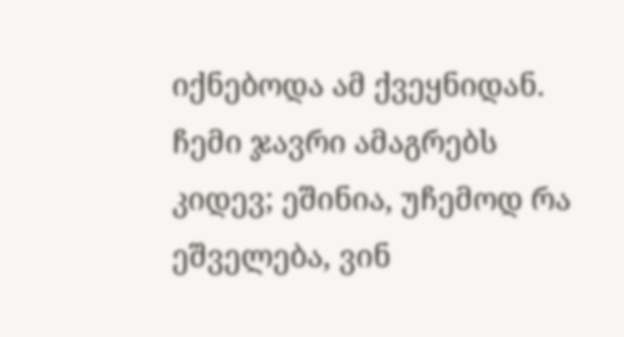იქნებოდა ამ ქვეყნიდან. ჩემი ჯავრი ამაგრებს კიდევ; ეშინია, უჩემოდ რა ეშველება, ვინ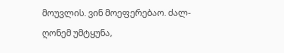მოუვლის. ვინ მოეფერებაო. ძალ-ღონემ უმტყუნა,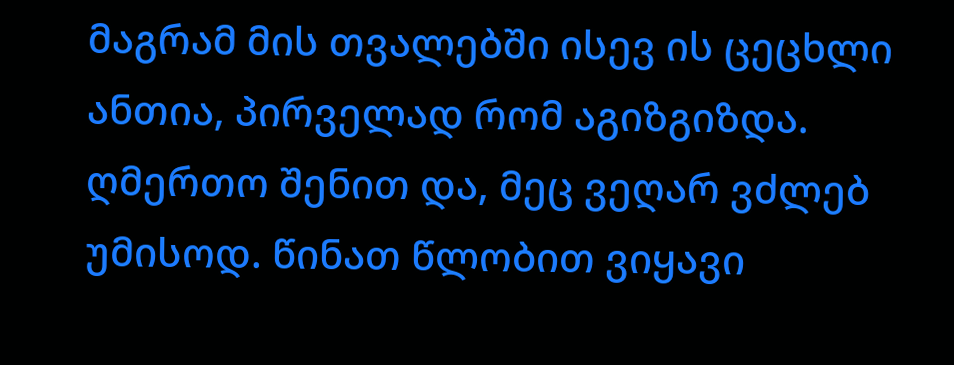მაგრამ მის თვალებში ისევ ის ცეცხლი ანთია, პირველად რომ აგიზგიზდა. ღმერთო შენით და, მეც ვეღარ ვძლებ უმისოდ. წინათ წლობით ვიყავი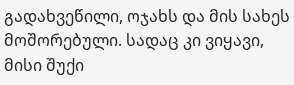გადახვეწილი, ოჯახს და მის სახეს მოშორებული. სადაც კი ვიყავი, მისი შუქი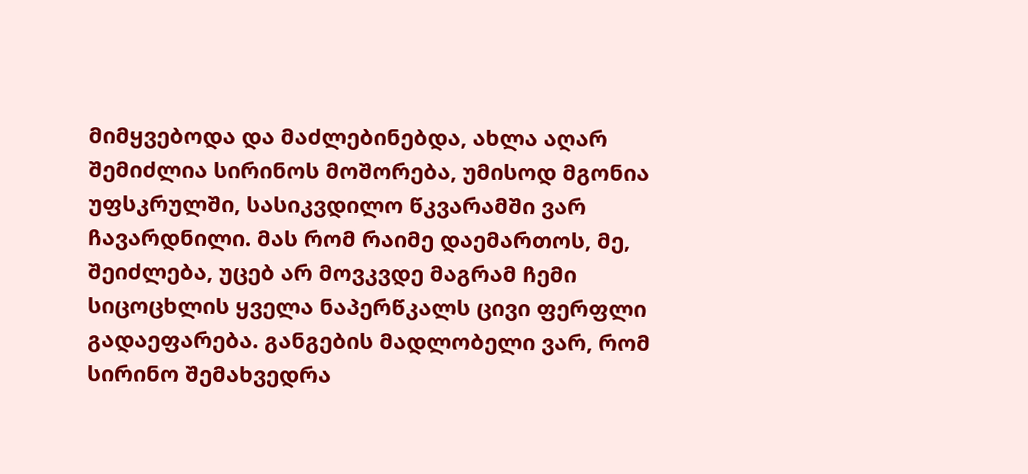მიმყვებოდა და მაძლებინებდა, ახლა აღარ შემიძლია სირინოს მოშორება, უმისოდ მგონია უფსკრულში, სასიკვდილო წკვარამში ვარ ჩავარდნილი. მას რომ რაიმე დაემართოს, მე, შეიძლება, უცებ არ მოვკვდე მაგრამ ჩემი სიცოცხლის ყველა ნაპერწკალს ცივი ფერფლი გადაეფარება. განგების მადლობელი ვარ, რომ სირინო შემახვედრა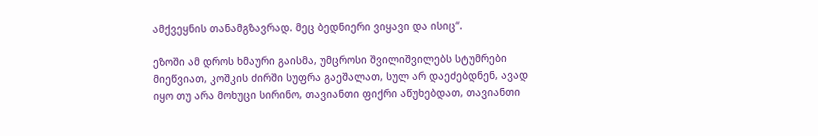ამქვეყნის თანამგზავრად. მეც ბედნიერი ვიყავი და ისიც“.

ეზოში ამ დროს ხმაური გაისმა, უმცროსი შვილიშვილებს სტუმრები მიეწვიათ, კოშკის ძირში სუფრა გაეშალათ, სულ არ დაეძებდნენ, ავად იყო თუ არა მოხუცი სირინო, თავიანთი ფიქრი აწუხებდათ, თავიანთი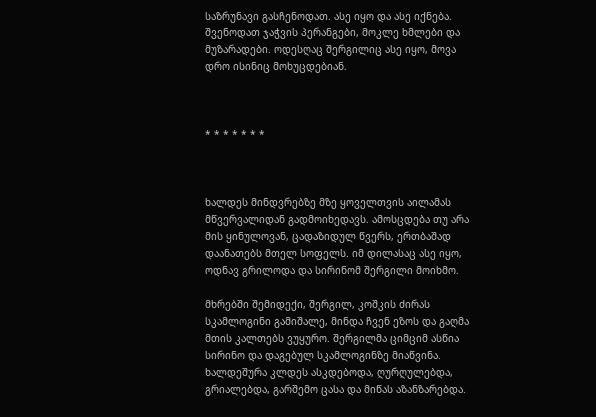საზრუნავი გასჩენოდათ. ასე იყო და ასე იქნება. შვენოდათ ჯაჭვის პერანგები, მოკლე ხმლები და მუზარადები. ოდესღაც შერგილიც ასე იყო, მოვა დრო ისინიც მოხუცდებიან.



* * * * * * *



ხალდეს მინდვრებზე მზე ყოველთვის აილამას მწვერვალიდან გადმოიხედავს. ამოსცდება თუ არა მის ყინულოვან, ცადაზიდულ წვერს, ერთბაშად დაანათებს მთელ სოფელს. იმ დილასაც ასე იყო, ოდნავ გრილოდა და სირინომ შერგილი მოიხმო.

მხრებში შემიდექი, შერგილ, კოშკის ძირას სკამლოგინი გამიშალე, მინდა ჩვენ ეზოს და გაღმა მთის კალთებს ვუყურო. შერგილმა ციმციმ ასწია სირინო და დაგებულ სკამლოგინზე მიაწვინა. ხალდეშურა კლდეს ასკდებოდა, ღურღულებდა, გრიალებდა, გარშემო ცასა და მიწას აზანზარებდა.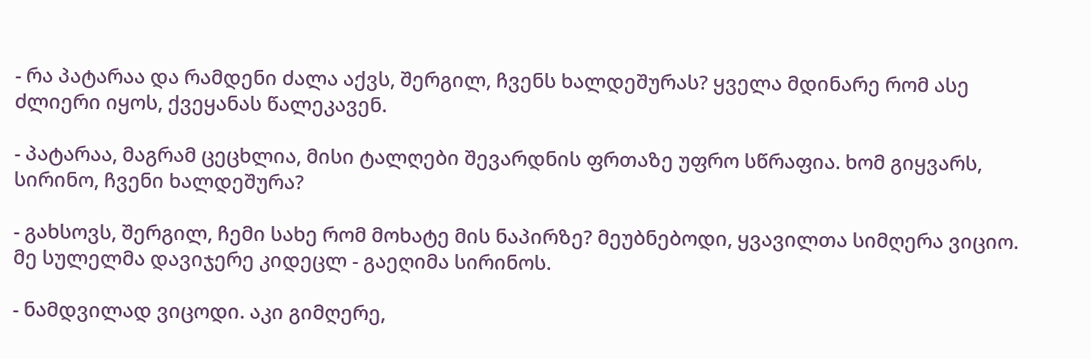- რა პატარაა და რამდენი ძალა აქვს, შერგილ, ჩვენს ხალდეშურას? ყველა მდინარე რომ ასე ძლიერი იყოს, ქვეყანას წალეკავენ.

- პატარაა, მაგრამ ცეცხლია, მისი ტალღები შევარდნის ფრთაზე უფრო სწრაფია. ხომ გიყვარს, სირინო, ჩვენი ხალდეშურა?

- გახსოვს, შერგილ, ჩემი სახე რომ მოხატე მის ნაპირზე? მეუბნებოდი, ყვავილთა სიმღერა ვიციო. მე სულელმა დავიჯერე კიდეცლ - გაეღიმა სირინოს.

- ნამდვილად ვიცოდი. აკი გიმღერე,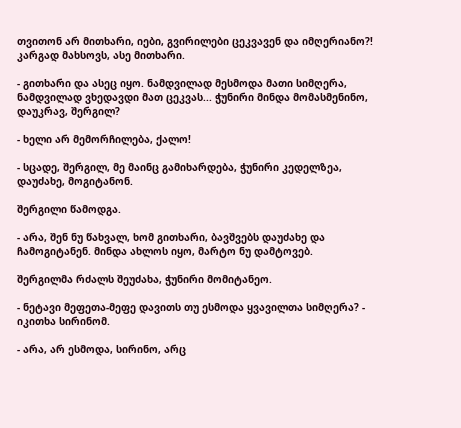თვითონ არ მითხარი, იები, გვირილები ცეკვავენ და იმღერიანო?! კარგად მახსოვს, ასე მითხარი.

- გითხარი და ასეც იყო. ნამდვილად მესმოდა მათი სიმღერა, ნამდვილად ვხედავდი მათ ცეკვას... ჭუნირი მინდა მომასმენინო, დაუკრავ, შერგილ?

- ხელი არ მემორჩილება, ქალო!

- სცადე, შერგილ, მე მაინც გამიხარდება, ჭუნირი კედელზეა, დაუძახე, მოგიტანონ.

შერგილი წამოდგა.

- არა, შენ ნუ წახვალ, ხომ გითხარი, ბავშვებს დაუძახე და ჩამოგიტანენ. მინდა ახლოს იყო, მარტო ნუ დამტოვებ.

შერგილმა რძალს შეუძახა, ჭუნირი მომიტანეო.

- ნეტავი მეფეთა-მეფე დავითს თუ ესმოდა ყვავილთა სიმღერა? - იკითხა სირინომ.

- არა, არ ესმოდა, სირინო, არც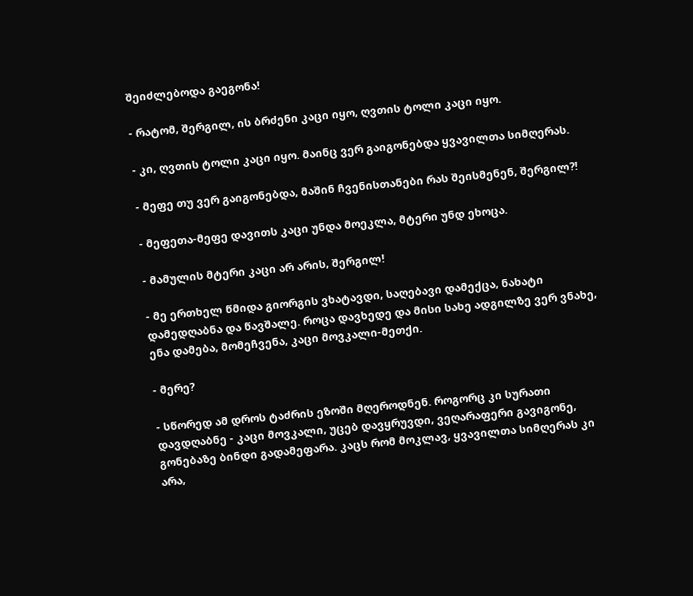შეიძლებოდა გაეგონა!

- რატომ, შერგილ, ის ბრძენი კაცი იყო, ღვთის ტოლი კაცი იყო.

- კი, ღვთის ტოლი კაცი იყო. მაინც ვერ გაიგონებდა ყვავილთა სიმღერას.

- მეფე თუ ვერ გაიგონებდა, მაშინ ჩვენისთანები რას შეისმენენ, შერგილ?!

- მეფეთა-მეფე დავითს კაცი უნდა მოეკლა, მტერი უნდ ეხოცა.

- მამულის მტერი კაცი არ არის, შერგილ!

- მე ერთხელ წმიდა გიორგის ვხატავდი, საღებავი დამექცა, ნახატი დამედღაბნა და წავშალე. როცა დავხედე და მისი სახე ადგილზე ვერ ვნახე, ენა დამება, მომეჩვენა, კაცი მოვკალი-მეთქი.

- მერე?

- სწორედ ამ დროს ტაძრის ეზოში მღეროდნენ. როგორც კი სურათი დავდღაბნე - კაცი მოვკალი, უცებ დავყრუვდი, ვეღარაფერი გავიგონე, გონებაზე ბინდი გადამეფარა. კაცს რომ მოკლავ, ყვავილთა სიმღერას კი არა,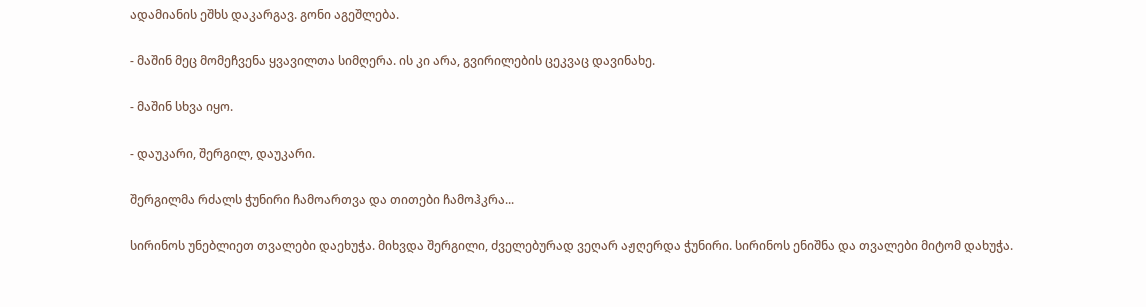ადამიანის ეშხს დაკარგავ. გონი აგეშლება.

- მაშინ მეც მომეჩვენა ყვავილთა სიმღერა. ის კი არა, გვირილების ცეკვაც დავინახე.

- მაშინ სხვა იყო.

- დაუკარი, შერგილ, დაუკარი.

შერგილმა რძალს ჭუნირი ჩამოართვა და თითები ჩამოჰკრა...

სირინოს უნებლიეთ თვალები დაეხუჭა. მიხვდა შერგილი, ძველებურად ვეღარ აჟღერდა ჭუნირი. სირინოს ენიშნა და თვალები მიტომ დახუჭა.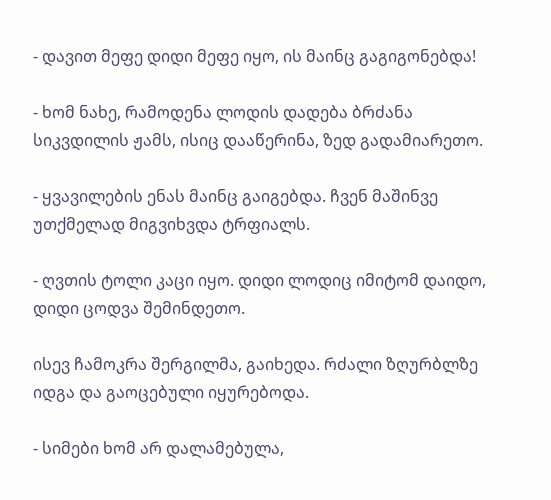- დავით მეფე დიდი მეფე იყო, ის მაინც გაგიგონებდა!

- ხომ ნახე, რამოდენა ლოდის დადება ბრძანა სიკვდილის ჟამს, ისიც დააწერინა, ზედ გადამიარეთო.

- ყვავილების ენას მაინც გაიგებდა. ჩვენ მაშინვე უთქმელად მიგვიხვდა ტრფიალს.

- ღვთის ტოლი კაცი იყო. დიდი ლოდიც იმიტომ დაიდო, დიდი ცოდვა შემინდეთო.

ისევ ჩამოკრა შერგილმა, გაიხედა. რძალი ზღურბლზე იდგა და გაოცებული იყურებოდა.

- სიმები ხომ არ დალამებულა,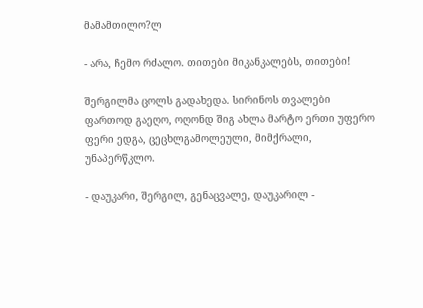მამამთილო?ლ

- არა, ჩემო რძალო. თითები მიკანკალებს, თითები!

შერგილმა ცოლს გადახედა. სირინოს თვალები ფართოდ გაეღო, ოღონდ შიგ ახლა მარტო ერთი უფერო ფერი ედგა, ცეცხლგამოლეული, მიმქრალი, უნაპერწკლო.

- დაუკარი, შერგილ, გენაცვალე, დაუკარილ -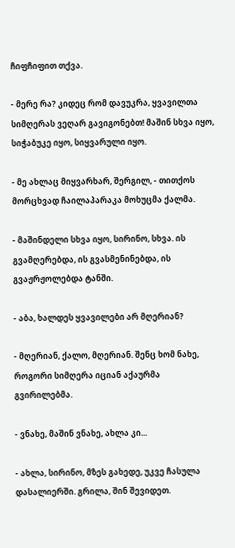ჩიფჩიფით თქვა.

- მერე რა? კიდეც რომ დავუკრა, ყვავილთა სიმღერას ვეღარ გავიგონებთ! მაშინ სხვა იყო, სიჭაბუკე იყო, სიყვარული იყო.

- მე ახლაც მიყვარხარ, შერგილ, - თითქოს მორცხვად ჩაილაპარაკა მოხუცმა ქალმა.

- მაშინდელი სხვა იყო, სირინო, სხვა. ის გვამღერებდა, ის გვასმენინებდა, ის გვაჟრჟოლებდა ტანში.

- აბა, ხალდეს ყვავილები არ მღერიან?

- მღერიან, ქალო, მღერიან. შენც ხომ ნახე, როგორი სიმღერა იციან აქაურმა გვირილებმა.

- ვნახე, მაშინ ვნახე, ახლა კი...

- ახლა, სირინო, მზეს გახედე, უკვე ჩასულა დასალიერში. გრილა, შინ შევიდეთ.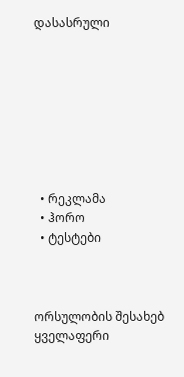დასასრული








  • რეკლამა
  • ჰორო
  • ტესტები



ორსულობის შესახებ
ყველაფერი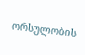ორსულობის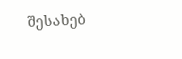შესახებ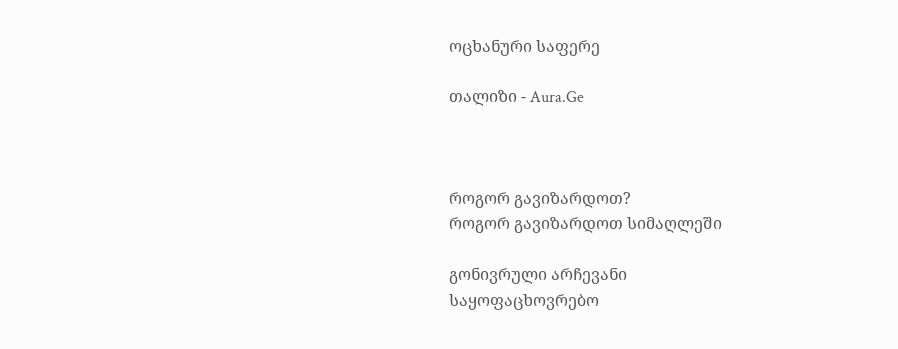ოცხანური საფერე

თალიზი - Aura.Ge



როგორ გავიზარდოთ?
როგორ გავიზარდოთ სიმაღლეში

გონივრული არჩევანი
საყოფაცხოვრებო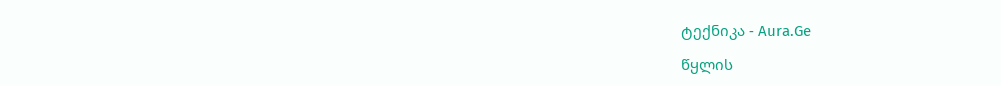ტექნიკა - Aura.Ge

წყლის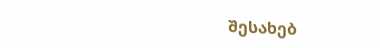შესახებ